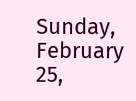Sunday, February 25,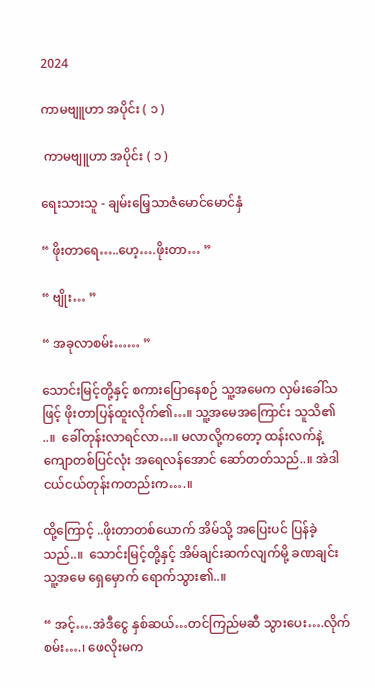2024

ကာမဗျူဟာ အပိုင်း ( ၁ )

 ကာမဗျူဟာ အပိုင်း ( ၁ )

ရေးသားသူ - ချမ်းမြေ့သာဇံမောင်မောင်နှံ

“ ဖိုးတာရေ…..ဟေ့….ဖိုးတာ… ”

“ ဗျိုး… ”

“ အခုလာစမ်း…… ”

သောင်းမြင့်တို့နှင့် စကားပြောနေစဉ် သူ့အမေက လှမ်းခေါ်သဖြင့် ဖိုးတာပြန်ထူးလိုက်၏…။ သူ့အမေအကြောင်း သူသိ၏ ..။  ခေါ်တုန်းလာရင်လာ…။ မလာလို့ကတော့ ထန်းလက်နဲ့ ကျောတစ်ပြင်လုံး အရေလန်အောင် ဆော်တတ်သည်..။ အဲဒါ ငယ်ငယ်တုန်းကတည်းက….။

ထို့ကြောင့် ..ဖိုးတာတစ်ယောက် အိမ်သို့ အပြေးပင် ပြန်ခဲ့သည်..။  သောင်းမြင့်တို့နှင့် အိမ်ချင်းဆက်လျက်မို့ ခဏချင်း သူ့အမေ ရှေမှောက် ရောက်သွား၏..။

“ အင့်….အဲဒီငွေ နှစ်ဆယ်…တင်ကြည်မဆီ သွားပေး….လိုက်စမ်း….၊ ဖေလိုးမက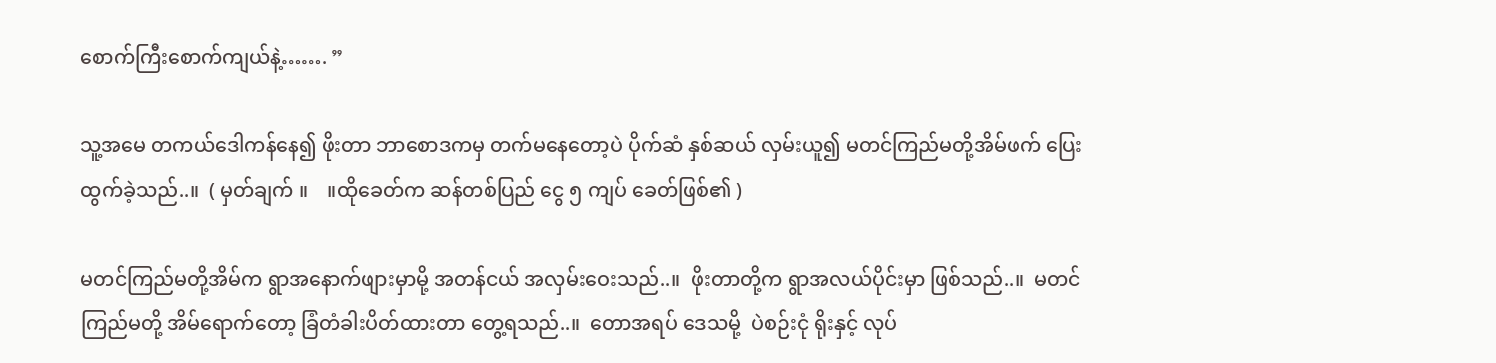စောက်ကြီးစောက်ကျယ်နဲ့……. ”

သူ့အမေ တကယ်ဒေါကန်နေ၍ ဖိုးတာ ဘာစောဒကမှ တက်မနေတော့ပဲ ပိုက်ဆံ နှစ်ဆယ် လှမ်းယူ၍ မတင်ကြည်မတို့အိမ်ဖက် ပြေးထွက်ခဲ့သည်..။  ( မှတ်ချက် ။    ။ထိုခေတ်က ဆန်တစ်ပြည် ငွေ ၅ ကျပ် ခေတ်ဖြစ်၏ )

မတင်ကြည်မတို့အိမ်က ရွာအနောက်ဖျားမှာမို့ အတန်ငယ် အလှမ်းဝေးသည်..။  ဖိုးတာတို့က ရွာအလယ်ပိုင်းမှာ ဖြစ်သည်..။  မတင်ကြည်မတို့ အိမ်ရောက်တော့ ခြံတံခါးပိတ်ထားတာ တွေ့ရသည်..။  တောအရပ် ဒေသမို့  ပဲစဉ်းငုံ ရိုးနှင့် လုပ်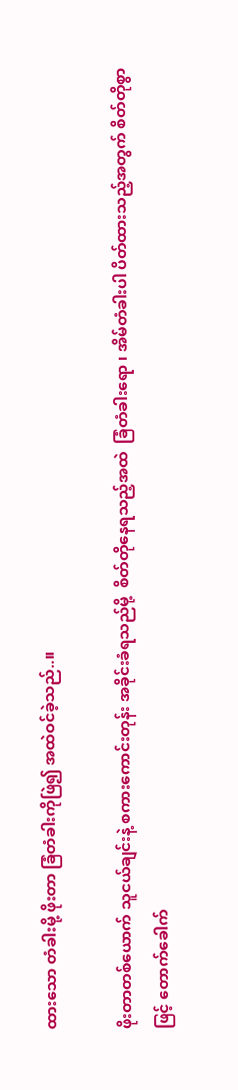ထားသော တံခါးမို့ ဖိုးတာ ခြံတံခါးကိုဖြဲ၍ အထဲဝင်ခဲ့သည်..။

ဖိုးတာတစ်ယောက် သူငယ်ချင်းနဲ့ စကားကောင်းတုန်း အခိုင်းခံရသည်မို့  စိတ်တိုနေရသည့်အထဲ  ခြံတံခါးရော ၊ အိမ်တံခါးပါ ပိတ်ထားသည့်အတွက် စိတ်တိုစွာဖြင့် တောက်ခေါက်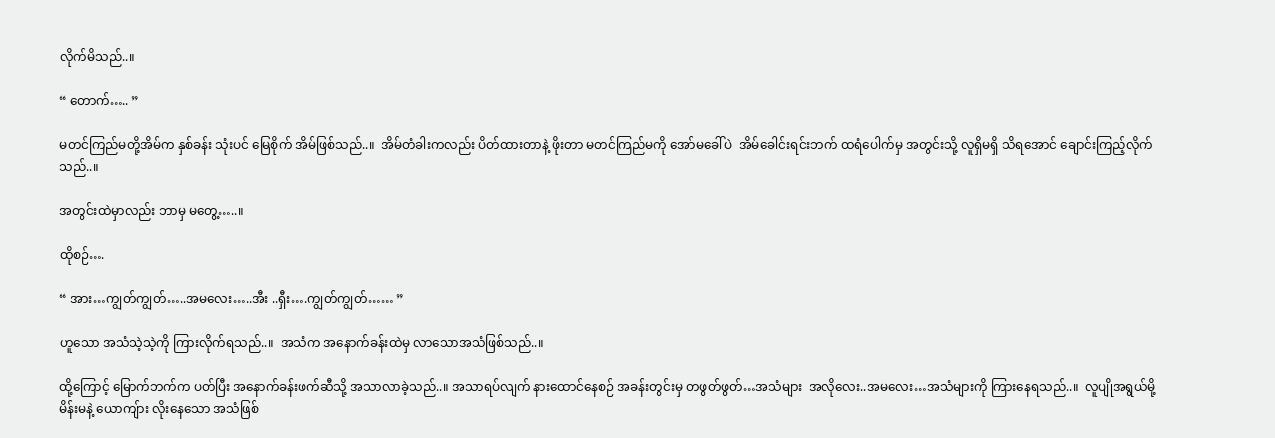လိုက်မိသည်..။

“ တောက်….. ”

မတင်ကြည်မတို့အိမ်က နှစ်ခန်း သုံးပင် မြေစိုက် အိမ်ဖြစ်သည်..။  အိမ်တံခါးကလည်း ပိတ်ထားတာနဲ့ ဖိုးတာ မတင်ကြည်မကို အော်မခေါ်ပဲ  အိမ်ခေါင်းရင်းဘက် ထရံပေါက်မှ အတွင်းသို့ လူရှိမရှိ သိရအောင် ချောင်းကြည့်လိုက်သည်..။

အတွင်းထဲမှာလည်း ဘာမှ မတွေ့…..။

ထိုစဉ်….

“ အား…ကျွတ်ကျွတ်…..အမလေး…..အီး ..ရှီး….ကျွတ်ကျွတ်…… ”

ဟူသော အသံသဲ့သဲ့ကို ကြားလိုက်ရသည်..။  အသံက အနောက်ခန်းထဲမှ လာသောအသံဖြစ်သည်..။

ထို့ကြောင့် မြောက်ဘက်က ပတ်ပြီး အနောက်ခန်းဖက်ဆီသို့ အသာလာခဲ့သည်..။ အသာရပ်လျက် နားထောင်နေစဉ် အခန်းတွင်းမှ တဖွတ်ဖွတ်…အသံများ  အလိုလေး..အမလေး…အသံများကို ကြားနေရသည်..။  လူပျိုအရွယ်မို့ မိန်းမနဲ့ ယောကျ်ား လိုးနေသော အသံဖြစ်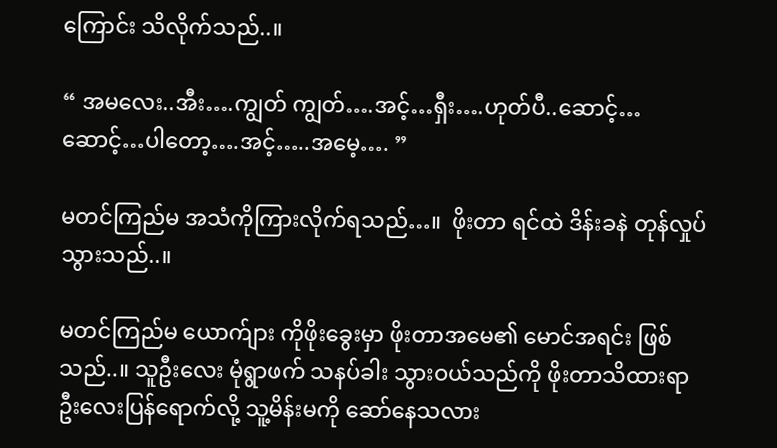ကြောင်း သိလိုက်သည်..။

“ အမလေး..အီး….ကျွတ် ကျွတ်….အင့်…ရှီး….ဟုတ်ပီ..ဆောင့်…ဆောင့်…ပါတော့….အင့်…..အမေ့…. ”

မတင်ကြည်မ အသံကိုကြားလိုက်ရသည်…။  ဖိုးတာ ရင်ထဲ ဒိန်းခနဲ တုန်လှုပ်သွားသည်..။

မတင်ကြည်မ ယောက်ျား ကိုဖိုးခွေးမှာ ဖိုးတာအမေ၏ မောင်အရင်း ဖြစ်သည်..။ သူဦးလေး မုံရွာဖက် သနပ်ခါး သွားဝယ်သည်ကို ဖိုးတာသိထားရာ ဦးလေးပြန်ရောက်လို့ သူ့မိန်းမကို ဆော်နေသလား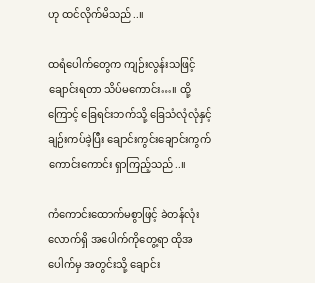ဟု ထင်လိုက်မိသည်..။

ထရံပေါက်တွေက ကျဉ်းလွန်းသဖြင့် ချောင်းရတာ သိပ်မကောင်း…။ ထို့ကြောင့် ခြေရင်းဘက်သို့ ခြေသံလုံလုံနှင့် ချဉ်းကပ်ခဲ့ပြီး ချောင်းကွင်းချောင်းကွက် ကောင်းကောင်း ရှာကြည့်သည်..။

ကံကောင်းထောက်မစွာဖြင့် ခဲတန်လုံးလောက်ရှိ အပေါက်ကိုတွေ့ရာ ထိုအပေါက်မှ အတွင်းသို့ ချောင်း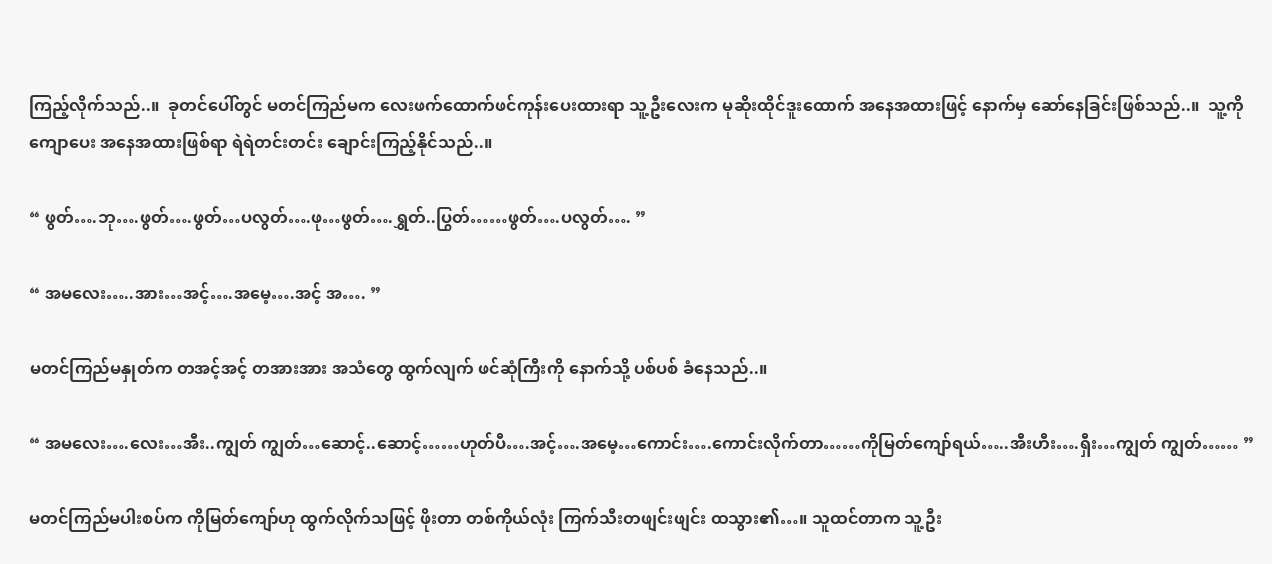ကြည့်လိုက်သည်..။  ခုတင်ပေါ်တွင် မတင်ကြည်မက လေးဖက်ထောက်ဖင်ကုန်းပေးထားရာ သူ့ဦးလေးက မုဆိုးထိုင်ဒူးထောက် အနေအထားဖြင့် နောက်မှ ဆော်နေခြင်းဖြစ်သည်..။  သူ့ကို ကျောပေး အနေအထားဖြစ်ရာ ရဲရဲတင်းတင်း ချောင်းကြည့်နိုင်သည်..။

“ ဖွတ်….ဘု….ဖွတ်….ဖွတ်…ပလွတ်….ဖု…ဖွတ်….ရွှတ်..ပြွတ်……ဖွတ်….ပလွတ်…. ”

“ အမလေး…..အား…အင့်….အမေ့….အင့် အ…. ”

မတင်ကြည်မနှုတ်က တအင့်အင့် တအားအား အသံတွေ ထွက်လျက် ဖင်ဆုံကြီးကို နောက်သို့ ပစ်ပစ် ခံနေသည်..။

“ အမလေး….လေး…အီး..ကျွတ် ကျွတ်…ဆောင့်..ဆောင့်……ဟုတ်ပီ….အင့်….အမေ့…ကောင်း….ကောင်းလိုက်တာ……ကိုမြတ်ကျော်ရယ်…..အီးဟီး….ရှီး…ကျွတ် ကျွတ်…… ”

မတင်ကြည်မပါးစပ်က ကိုမြတ်ကျော်ဟု ထွက်လိုက်သဖြင့် ဖိုးတာ တစ်ကိုယ်လုံး ကြက်သီးတဖျင်းဖျင်း ထသွား၏…။ သူထင်တာက သူ့ဦး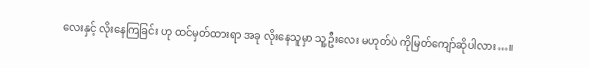လေးနှင့် လိုးနေကြခြင်း ဟု ထင်မှတ်ထားရာ အခု လိုးနေသူမှာ သူ့ဦးလေး မဟုတ်ပဲ ကိုမြတ်ကျော်ဆိုပါလား…။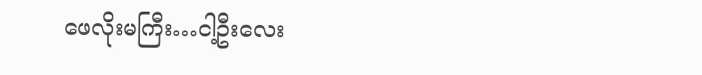ဖေလိုးမကြီး…ငါ့ဦးလေး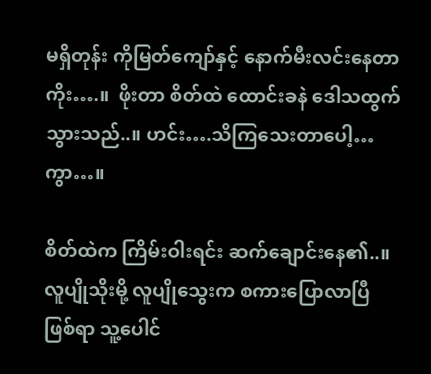မရှိတုန်း ကိုမြတ်ကျော်နှင့် နောက်မီးလင်းနေတာကိုး….။  ဖိုးတာ စိတ်ထဲ ထောင်းခနဲ ဒေါသထွက်သွားသည်..။ ဟင်း….သိကြသေးတာပေါ့…ကွာ…။

စိတ်ထဲက ကြိမ်းဝါးရင်း ဆက်ချောင်းနေ၏..။ လူပျိုသိုးမို့ လူပျိုသွေးက စကားပြောလာပြီ ဖြစ်ရာ သူ့ပေါင်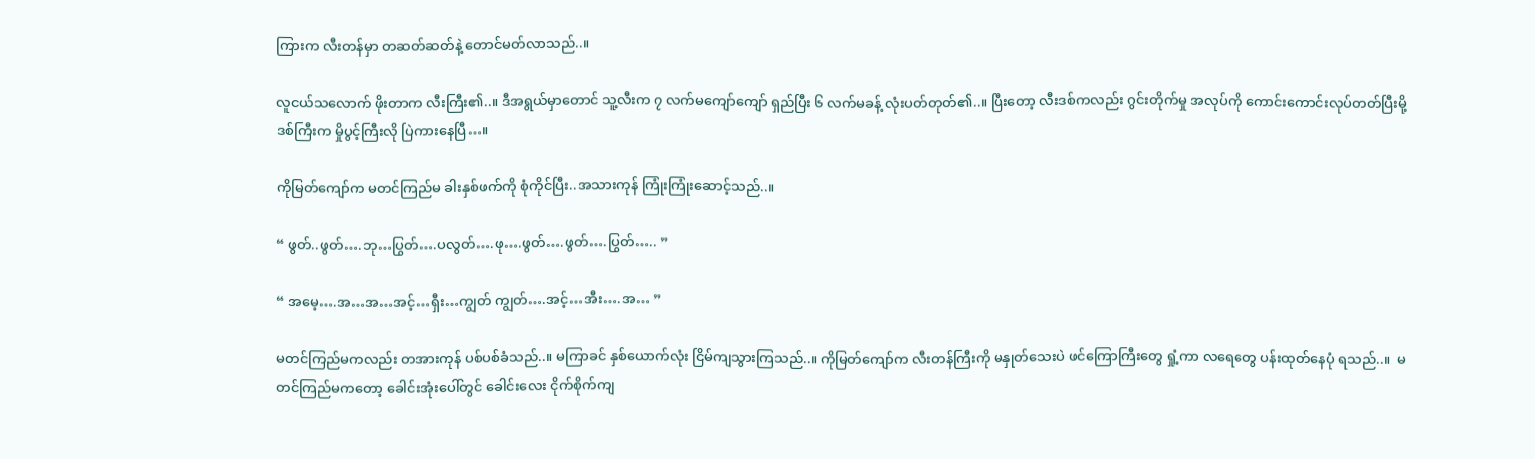ကြားက လီးတန်မှာ တဆတ်ဆတ်နဲ့ တောင်မတ်လာသည်..။

လူငယ်သလောက် ဖိုးတာက လီးကြီး၏..။ ဒီအရွယ်မှာတောင် သူ့လီးက ၇ လက်မကျော်ကျော် ရှည်ပြီး ၆ လက်မခန့် လုံးပတ်တုတ်၏..။ ပြီးတော့ လီးဒစ်ကလည်း ဂွင်းတိုက်မှု အလုပ်ကို ကောင်းကောင်းလုပ်တတ်ပြီးမို့ ဒစ်ကြီးက မှိုပွင့်ကြီးလို ပြဲကားနေပြီ…။

ကိုမြတ်ကျော်က မတင်ကြည်မ ခါးနှစ်ဖက်ကို စုံကိုင်ပြီး..အသားကုန် ကြုံးကြုံးဆောင့်သည်..။

“ ဖွတ်..ဖွတ်….ဘု…ပြွတ်….ပလွတ်….ဖု….ဖွတ်….ဖွတ်….ပြွတ်….. ”

“ အမေ့….အ…အ…အင့်…ရှီး…ကျွတ် ကျွတ်….အင့်…အီး….အ… ”

မတင်ကြည်မကလည်း တအားကုန် ပစ်ပစ်ခံသည်..။ မကြာခင် နှစ်ယောက်လုံး ငြိမ်ကျသွားကြသည်..။ ကိုမြတ်ကျော်က လီးတန်ကြီးကို မနှုတ်သေးပဲ ဖင်ကြောကြီးတွေ ရှုံ့ကာ လရေတွေ ပန်းထုတ်နေပုံ ရသည်..။  မတင်ကြည်မကတော့ ခေါင်းအုံးပေါ်တွင် ခေါင်းလေး ငိုက်စိုက်ကျ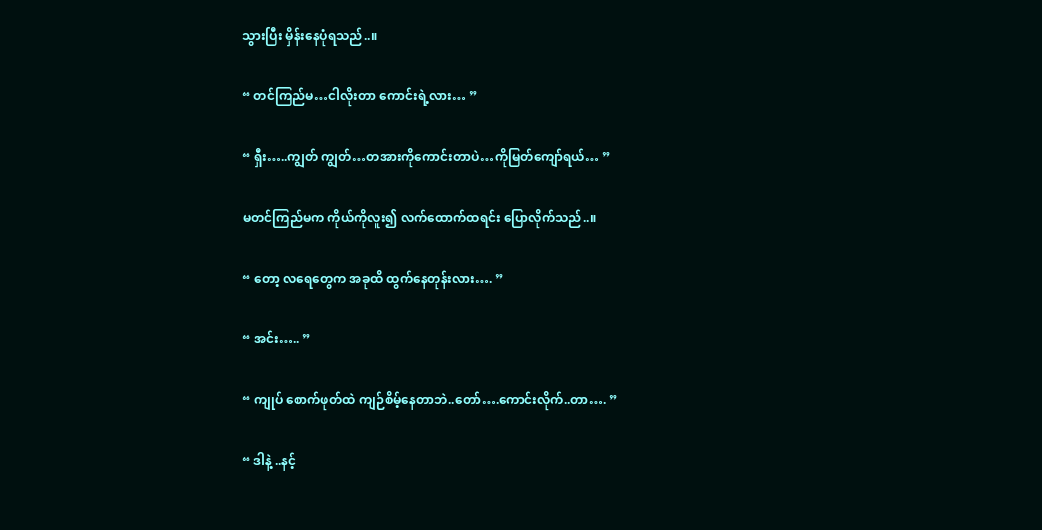သွားပြီး မှိန်းနေပုံရသည်..။

“ တင်ကြည်မ…ငါလိုးတာ ကောင်းရဲ့လား… ”

“ ရှီး…..ကျွတ် ကျွတ်…တအားကိုကောင်းတာပဲ…ကိုမြတ်ကျော်ရယ်… ”

မတင်ကြည်မက ကိုယ်ကိုလူး၍ လက်ထောက်ထရင်း ပြောလိုက်သည်..။

“ တော့ လရေတွေက အခုထိ ထွက်နေတုန်းလား…. ”

“ အင်း….. ”

“ ကျုပ် စောက်ဖုတ်ထဲ ကျဉ်စိမ့်နေတာဘဲ..တော်….ကောင်းလိုက်..တာ…. ”

“ ဒါနဲ့ ..နင့်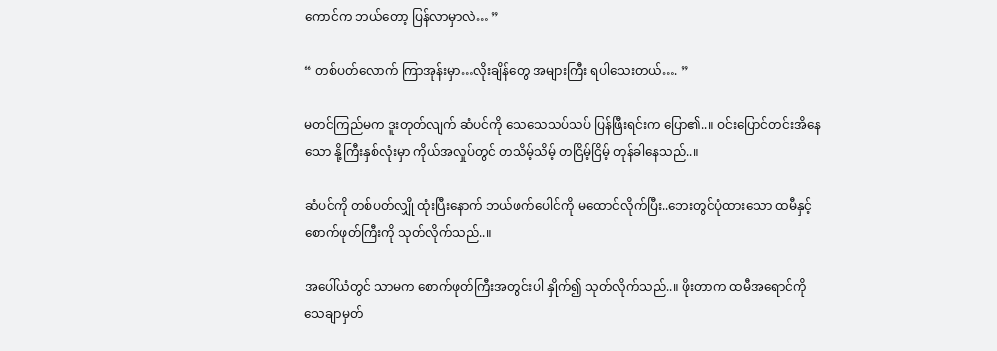ကောင်က ဘယ်တော့ ပြန်လာမှာလဲ… ”

“ တစ်ပတ်လောက် ကြာအုန်းမှာ…လိုးချိန်တွေ အများကြီး ရပါသေးတယ်…. ”

မတင်ကြည်မက ဒူးတုတ်လျက် ဆံပင်ကို သေသေသပ်သပ် ပြန်ဖြီးရင်းက ပြော၏..။ ဝင်းပြောင်တင်းအိနေသော နို့ကြီးနှစ်လုံးမှာ ကိုယ်အလှုပ်တွင် တသိမ့်သိမ့် တငြိမ့်ငြိမ့် တုန်ခါနေသည်..။

ဆံပင်ကို တစ်ပတ်လျှို ထုံးပြီးနောက် ဘယ်ဖက်ပေါင်ကို မထောင်လိုက်ပြီး..ဘေးတွင်ပုံထားသော ထမီနှင့် စောက်ဖုတ်ကြီးကို သုတ်လိုက်သည်..။

အပေါ်ယံတွင် သာမက စောက်ဖုတ်ကြီးအတွင်းပါ နှိုက်၍ သုတ်လိုက်သည်..။ ဖိုးတာက ထမီအရောင်ကို သေချာမှတ်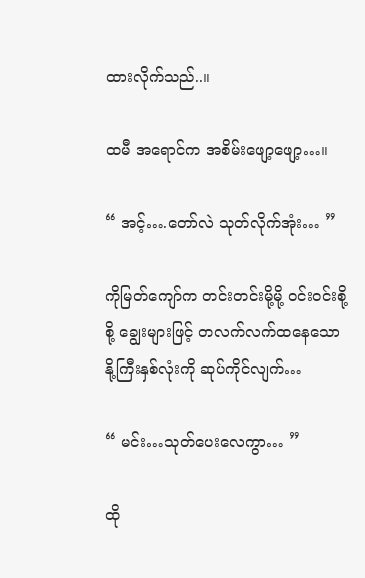ထားလိုက်သည်..။

ထမီ အရောင်က အစိမ်းဖျော့ဖျော့…။

“ အင့်….တော်လဲ သုတ်လိုက်အုံး… ”

ကိုမြတ်ကျော်က တင်းတင်းမို့မို့ ဝင်းဝင်းစို့စို့ ချွေးများဖြင့် တလက်လက်ထနေသော နို့ကြီးနှစ်လုံးကို ဆုပ်ကိုင်လျက်…

“ မင်း…သုတ်ပေးလေကွာ… ”

ထို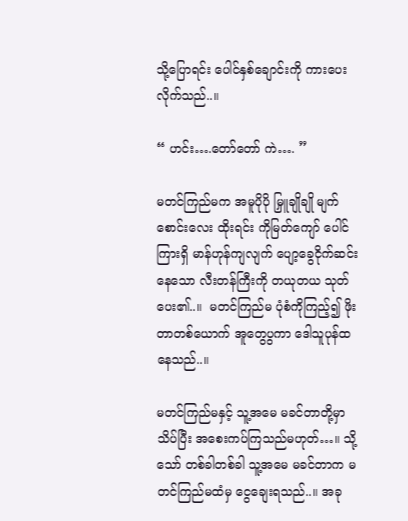သို့ပြောရင်း ပေါင်နှစ်ချောင်းကို ကားပေးလိုက်သည်..။

“ ဟင်း….တော်တော် ကဲ…. ”

မတင်ကြည်မက အမူပိုပို မြှူချိုချို မျက်စောင်းလေး ထိုးရင်း ကိုမြတ်ကျော် ပေါင်ကြားရှိ မာန်ဟုန်ကျလျက် ပျော့ခွေငိုက်ဆင်းနေသော လီးတန်ကြီးကို တယုတယ သုတ်ပေး၏..။  မတင်ကြည်မ ပုံစံကိုကြည့်၍ ဖိုးတာတစ်ယောက် အူတွေပွကာ ဒေါသူပုန်ထနေသည်..။

မတင်ကြည်မနှင့် သူ့အမေ မခင်တာတို့မှာ သိပ်ပြီး အစေးကပ်ကြသည်မဟုတ်…။ သို့သော် တစ်ခါတစ်ခါ သူ့အမေ မခင်တာက မတင်ကြည်မထံမှ ငွေချေးရသည်..။ အခု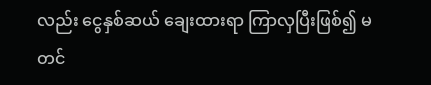လည်း ငွေနှစ်ဆယ် ချေးထားရာ ကြာလှပြီးဖြစ်၍ မတင်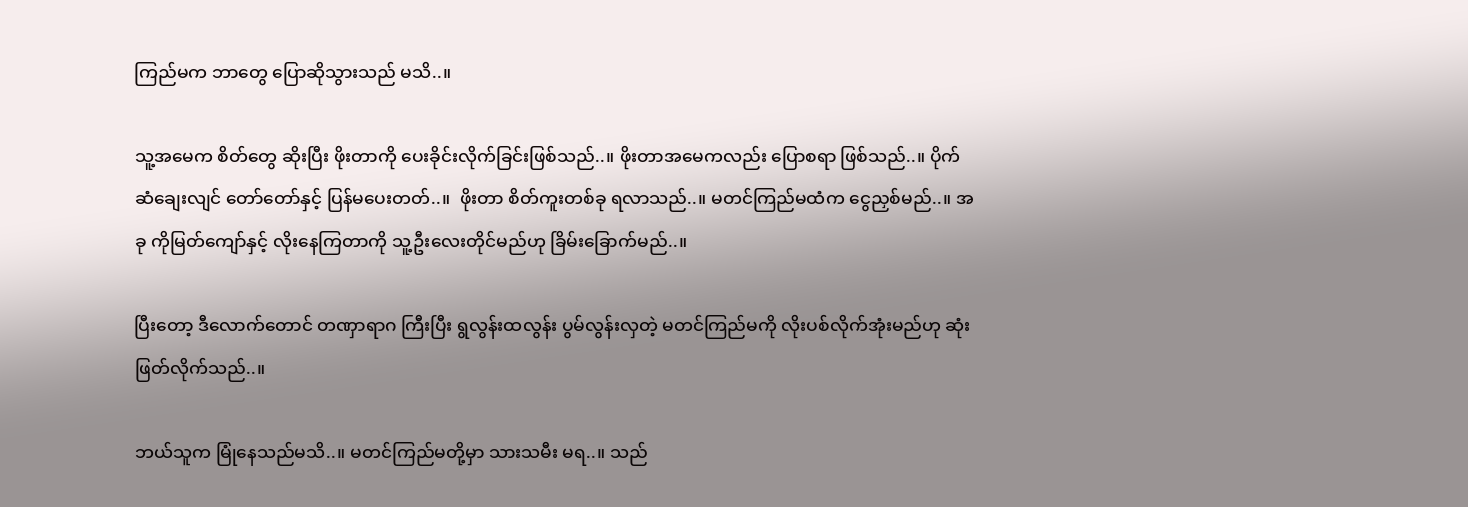ကြည်မက ဘာတွေ ပြောဆိုသွားသည် မသိ..။

သူ့အမေက စိတ်တွေ ဆိုးပြီး ဖိုးတာကို ပေးခိုင်းလိုက်ခြင်းဖြစ်သည်..။ ဖိုးတာအမေကလည်း ပြောစရာ ဖြစ်သည်..။ ပိုက်ဆံချေးလျင် တော်တော်နှင့် ပြန်မပေးတတ်..။  ဖိုးတာ စိတ်ကူးတစ်ခု ရလာသည်..။ မတင်ကြည်မထံက ငွေညှစ်မည်..။ အခု ကိုမြတ်ကျော်နှင့် လိုးနေကြတာကို သူ့ဦးလေးတိုင်မည်ဟု ခြိမ်းခြောက်မည်..။

ပြီးတော့ ဒီလောက်တောင် တဏှာရာဂ ကြီးပြီး ရွလွန်းထလွန်း ပွမ်လွန်းလှတဲ့ မတင်ကြည်မကို လိုးပစ်လိုက်အုံးမည်ဟု ဆုံးဖြတ်လိုက်သည်..။

ဘယ်သူက မြုံနေသည်မသိ..။ မတင်ကြည်မတို့မှာ သားသမီး မရ..။ သည်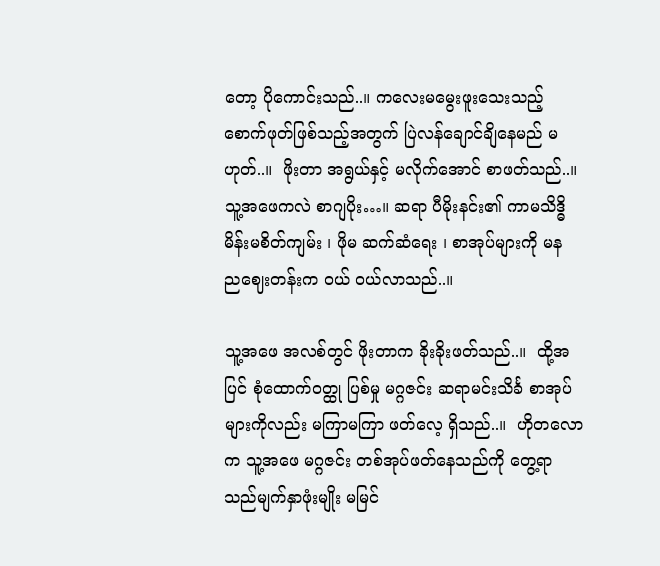တော့ ပိုကောင်းသည်..။ ကလေးမမွေးဖူးသေးသည့် စောက်ဖုတ်ဖြစ်သည့်အတွက် ပြဲလန်ချောင်ချိနေမည် မဟုတ်..။  ဖိုးတာ အရွယ်နှင့် မလိုက်အောင် စာဖတ်သည်..။ သူ့အဖေကလဲ စာဂျပိုး…။ ဆရာ ပီမိုးနင်း၏ ကာမသိဒ္ဓိ မိန်းမစိတ်ကျမ်း ၊ ဖိုမ ဆက်ဆံရေး ၊ စာအုပ်များကို မန ညဈေးတန်းက ဝယ် ဝယ်လာသည်..။

သူ့အဖေ အလစ်တွင် ဖိုးတာက ခိုးခိုးဖတ်သည်..။  ထို့အပြင် စုံထောက်ဝတ္ထု ပြစ်မှု မဂ္ဂဇင်း ဆရာမင်းသိင်္ခ စာအုပ်များကိုလည်း မကြာမကြာ ဖတ်လေ့ ရှိသည်..။  ဟိုတလောက သူ့အဖေ မဂ္ဂဇင်း တစ်အုပ်ဖတ်နေသည်ကို တွေ့ရာ သည်မျက်နှာဖုံးမျိုး မမြင်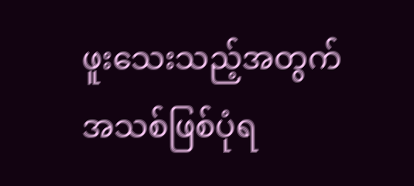ဖူးသေးသည့်အတွက် အသစ်ဖြစ်ပုံရ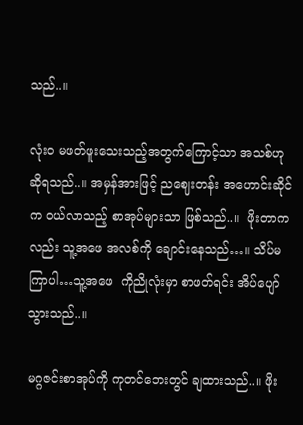သည်..။

လုံးဝ မဖတ်ဖူးသေးသည့်အတွက်ကြောင့်သာ အသစ်ဟု ဆိုရသည်..။ အမှန်အားဖြင့် ညဈေးတန်း အဟောင်းဆိုင်က ဝယ်လာသည့် စာအုပ်များသာ ဖြစ်သည်..။  ဖိုးတာကလည်း သူ့အဖေ အလစ်ကို ချောင်းနေသည်…။ သိပ်မကြာပါ…သူ့အဖေ  ကိုညိုလုံးမှာ စာဖတ်ရင်း အိပ်ပျော်သွားသည်..။

မဂ္ဂဇင်းစာအုပ်ကို ကုတင်ဘေးတွင် ချထားသည်..။ ဖိုး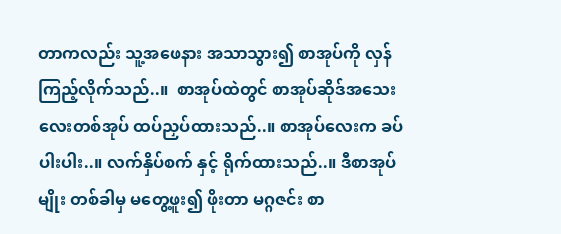တာကလည်း သူ့အဖေနား အသာသွား၍ စာအုပ်ကို လှန်ကြည့်လိုက်သည်..။  စာအုပ်ထဲတွင် စာအုပ်ဆိုဒ်အသေးလေးတစ်အုပ် ထပ်ညှပ်ထားသည်..။ စာအုပ်လေးက ခပ်ပါးပါး..။ လက်နှိပ်စက် နှင့် ရိုက်ထားသည်..။ ဒီစာအုပ်မျိုး တစ်ခါမှ မတွေ့ဖူး၍ ဖိုးတာ မဂ္ဂဇင်း စာ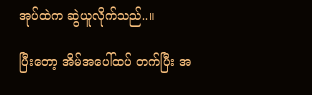အုပ်ထဲက ဆွဲယူလိုက်သည်..။

ပြီးတော့ အိမ်အပေါ်ထပ် တက်ပြီး အ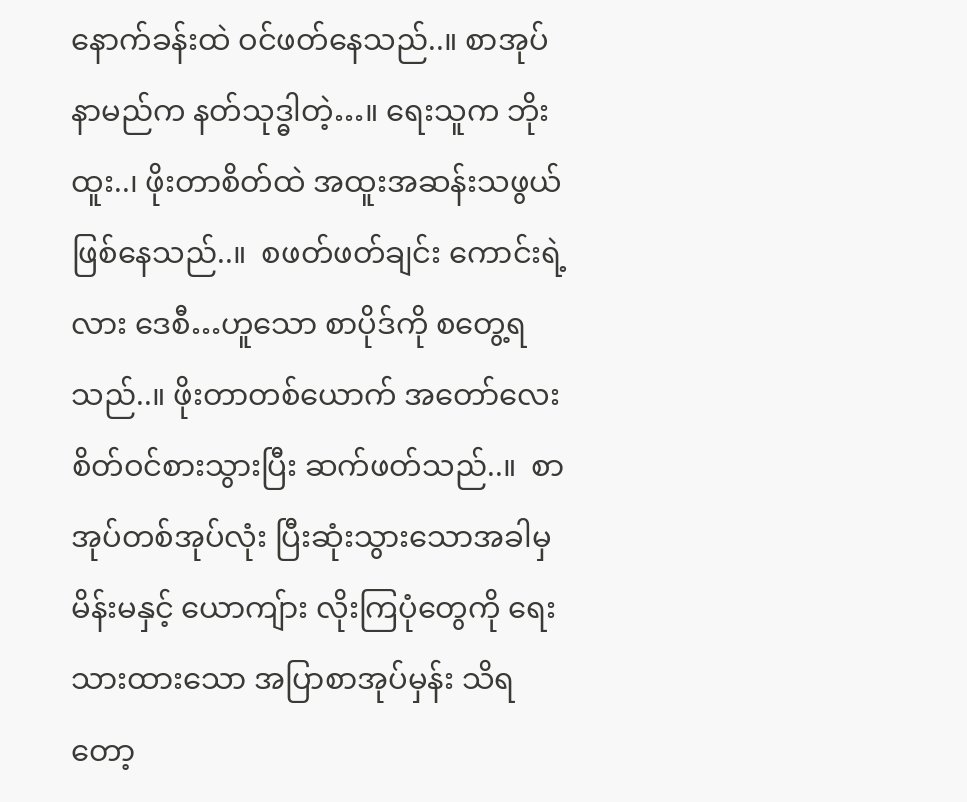နောက်ခန်းထဲ ဝင်ဖတ်နေသည်..။ စာအုပ်နာမည်က နတ်သုဒ္ဓါတဲ့…။ ရေးသူက ဘိုးထူး..၊ ဖိုးတာစိတ်ထဲ အထူးအဆန်းသဖွယ်ဖြစ်နေသည်..။  စဖတ်ဖတ်ချင်း ကောင်းရဲ့လား ဒေစီ…ဟူသော စာပိုဒ်ကို စတွေ့ရသည်..။ ဖိုးတာတစ်ယောက် အတော်လေး စိတ်ဝင်စားသွားပြီး ဆက်ဖတ်သည်..။  စာအုပ်တစ်အုပ်လုံး ပြီးဆုံးသွားသောအခါမှ မိန်းမနှင့် ယောကျ်ား လိုးကြပုံတွေကို ရေးသားထားသော အပြာစာအုပ်မှန်း သိရတော့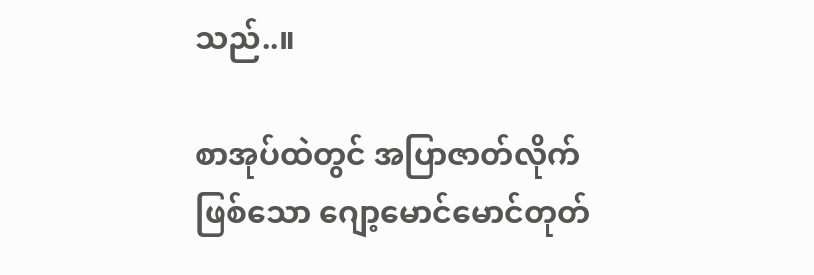သည်..။

စာအုပ်ထဲတွင် အပြာဇာတ်လိုက်ဖြစ်သော ဂျော့မောင်မောင်တုတ်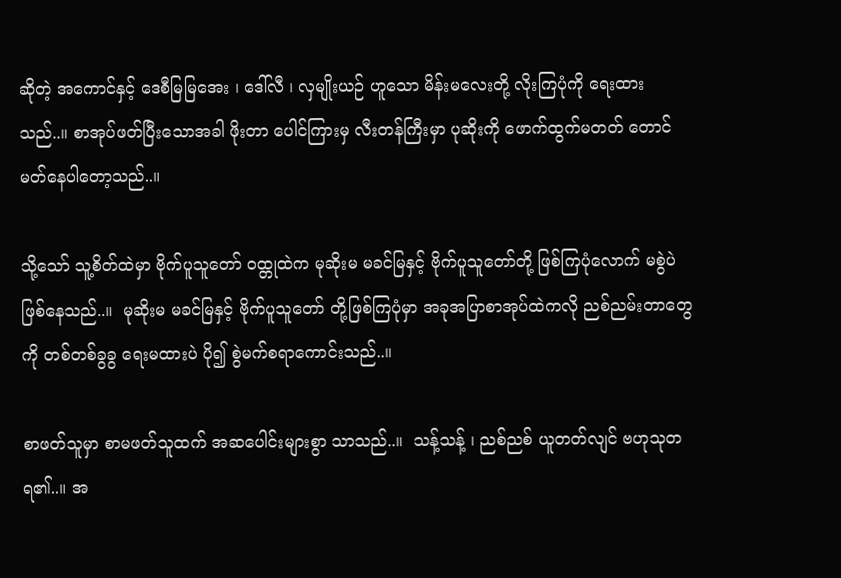ဆိုတဲ့ အကောင်နှင့် ဒေစီမြမြအေး ၊ ဒေါ်လီ ၊ လှမျိုးယဉ် ဟူသော မိန်းမလေးတို့ လိုးကြပုံကို ရေးထားသည်..။ စာအုပ်ဖတ်ပြီးသောအခါ ဖိုးတာ ပေါင်ကြားမှ လီးတန်ကြီးမှာ ပုဆိုးကို ဖောက်ထွက်မတတ် တောင်မတ်နေပါတော့သည်..။

သို့သော် သူ့စိတ်ထဲမှာ ဗိုက်ပူသူတော် ဝထ္တုထဲက မုဆိုးမ မခင်မြနှင့် ဗိုက်ပူသူတော်တို့ ဖြစ်ကြပုံလောက် မစွဲပဲ ဖြစ်နေသည်..။  မုဆိုးမ မခင်မြနှင့် ဗိုက်ပူသူတော် တို့ဖြစ်ကြပုံမှာ အခုအပြာစာအုပ်ထဲကလို ညစ်ညမ်းတာတွေကို တစ်တစ်ခွခွ ရေးမထားပဲ ပို၍ စွဲမက်စရာကောင်းသည်..။

စာဖတ်သူမှာ စာမဖတ်သူထက် အဆပေါင်းများစွာ သာသည်..။  သန့်သန့် ၊ ညစ်ညစ် ယူတတ်လျင် ဗဟုသုတ ရ၏..။ အ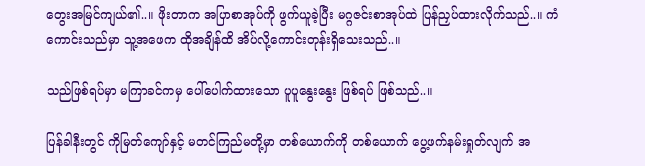တွေးအမြင်ကျယ်၏..။ ဖိုးတာက အပြာစာအုပ်ကို ဖွက်ယူခဲ့ပြီး မဂ္ဂဇင်းစာအုပ်ထဲ ပြန်ညှပ်ထားလိုက်သည်..။ ကံကောင်းသည်မှာ သူ့အဖေက ထိုအချိန်ထိ အိပ်လို့ကောင်းတုန်းရှိသေးသည်..။

သည်ဖြစ်ရပ်မှာ မကြာခင်ကမှ ပေါ်ပေါက်ထားသော ပူပူနွေးနွေး ဖြစ်ရပ် ဖြစ်သည်..။

ပြန်ခါနီးတွင် ကိုမြတ်ကျော်နှင့် မတင်ကြည်မတို့မှာ တစ်ယောက်ကို တစ်ယောက် ပွေ့ဖက်နမ်းရှုတ်လျက် အ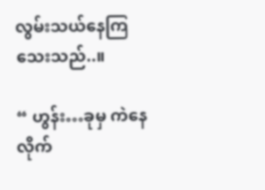လွမ်းသယ်နေကြသေးသည်..။

“ ဟွန်း…ခုမှ ကဲနေလိုက်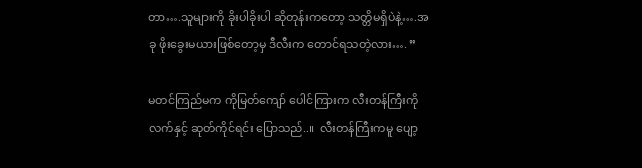တာ….သူများကို ခိုးပါခိုးပါ ဆိုတုန်းကတော့ သတ္တိမရှိပဲနဲ့….အခု ဖိုးခွေးမယားဖြစ်တော့မှ ဒီလီးက တောင်ရသတဲ့လား…. ”

မတင်ကြည်မက ကိုမြတ်ကျော် ပေါင်ကြားက လီးတန်ကြီးကို လက်နှင့် ဆုတ်ကိုင်ရင်း ပြောသည်..။  လီးတန်ကြီးကမူ ပျော့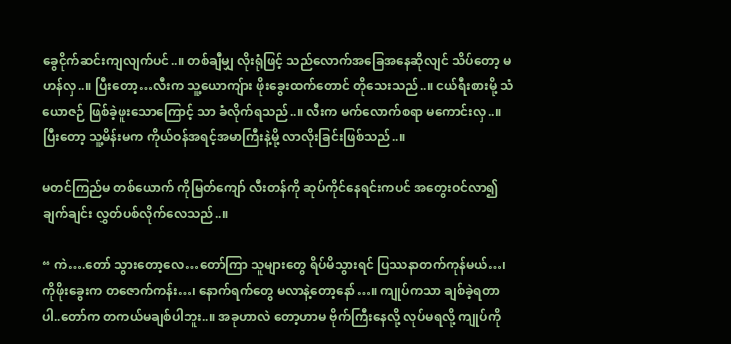ခွေငိုက်ဆင်းကျလျက်ပင်..။ တစ်ချီမျှ လိုးရုံဖြင့် သည်လောက်အခြေအနေဆိုလျင် သိပ်တော့ မဟန်လှ..။ ပြီးတော့…လီးက သူ့ယောကျ်ား ဖိုးခွေးထက်တောင် တိုသေးသည်..။ ငယ်ရီးစားမို့ သံယောဇဉ် ဖြစ်ခဲ့ဖူးသောကြောင့် သာ ခံလိုက်ရသည်..။ လီးက မက်လောက်စရာ မကောင်းလှ..။  ပြီးတော့ သူ့မိန်းမက ကိုယ်ဝန်အရင့်အမာကြီးနဲ့မို့ လာလိုးခြင်းဖြစ်သည်..။

မတင်ကြည်မ တစ်ယောက် ကိုမြတ်ကျော် လီးတန်ကို ဆုပ်ကိုင်နေရင်းကပင် အတွေးဝင်လာ၍ ချက်ချင်း လွှတ်ပစ်လိုက်လေသည်..။

“ ကဲ….တော် သွားတော့လေ…တော်ကြာ သူများတွေ ရိပ်မိသွားရင် ပြဿနာတက်ကုန်မယ်…၊ ကိုဖိုးခွေးက တဇောက်ကန်း…၊ နောက်ရက်တွေ မလာနဲ့တော့နော်…။ ကျုပ်ကသာ ချစ်ခဲ့ရတာပါ..တော်က တကယ်မချစ်ပါဘူး..။ အခုဟာလဲ တော့ဟာမ ဗိုက်ကြီးနေလို့ လုပ်မရလို့ ကျုပ်ကို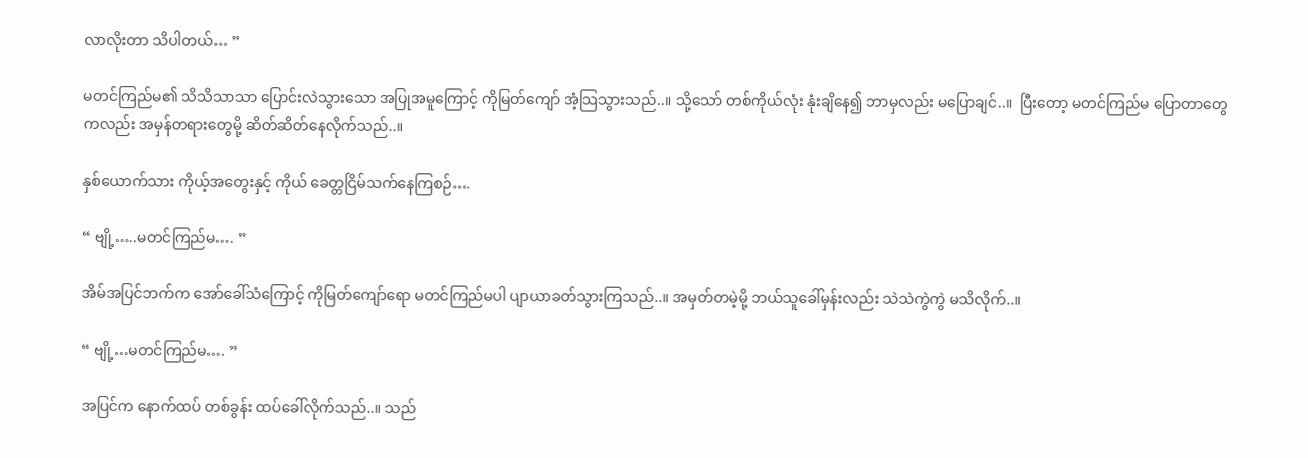လာလိုးတာ သိပါတယ်… ”

မတင်ကြည်မ၏ သိသိသာသာ ပြောင်းလဲသွားသော အပြုအမူကြောင့် ကိုမြတ်ကျော် အံ့သြသွားသည်..။ သို့သော် တစ်ကိုယ်လုံး နုံးချိနေ၍ ဘာမှလည်း မပြောချင်..။  ပြီးတော့ မတင်ကြည်မ ပြောတာတွေကလည်း အမှန်တရားတွေမို့ ဆိတ်ဆိတ်နေလိုက်သည်..။

နှစ်ယောက်သား ကိုယ့်အတွေးနှင့် ကိုယ် ခေတ္တငြိမ်သက်နေကြစဉ်….

“ ဗျို့…..မတင်ကြည်မ…. ”

အိမ်အပြင်ဘက်က အော်ခေါ်သံကြောင့် ကိုမြတ်ကျော်ရော မတင်ကြည်မပါ ပျာယာခတ်သွားကြသည်..။ အမှတ်တမဲ့မို့ ဘယ်သူခေါ်မှန်းလည်း သဲသဲကွဲကွဲ မသိလိုက်..။

“ ဗျို့…မတင်ကြည်မ…. ”

အပြင်က နောက်ထပ် တစ်ခွန်း ထပ်ခေါ်လိုက်သည်..။ သည်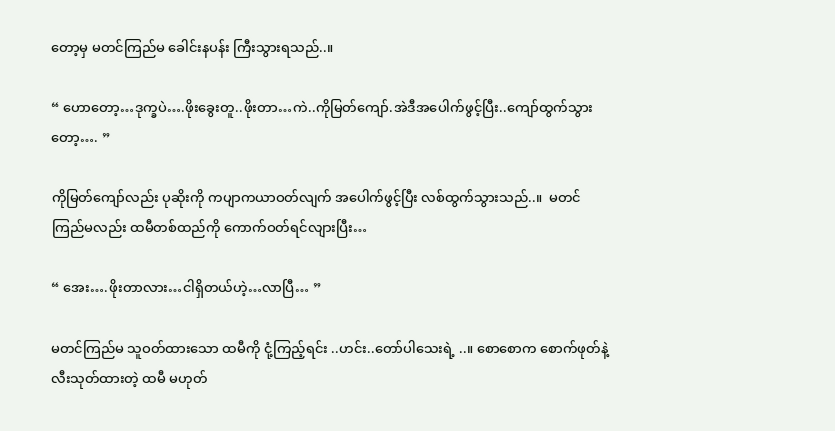တော့မှ မတင်ကြည်မ ခေါင်းနပန်း ကြီးသွားရသည်..။

“ ဟောတော့…ဒုက္ခပဲ….ဖိုးခွေးတူ..ဖိုးတာ…ကဲ..ကိုမြတ်ကျော်.အဲဒီအပေါက်ဖွင့်ပြီး..ကျော်ထွက်သွားတော့…. ”

ကိုမြတ်ကျော်လည်း ပုဆိုးကို ကပျာကယာဝတ်လျက် အပေါက်ဖွင့်ပြီး လစ်ထွက်သွားသည်..။  မတင်ကြည်မလည်း ထမီတစ်ထည်ကို ကောက်ဝတ်ရင်လျားပြီး…

“ အေး….ဖိုးတာလား…ငါရှိတယ်ဟဲ့…လာပြီ… ”

မတင်ကြည်မ သူဝတ်ထားသော ထမီကို ငုံ့ကြည့်ရင်း ..ဟင်း..တော်ပါသေးရဲ့ ..။ စောစောက စောက်ဖုတ်နဲ့ လီးသုတ်ထားတဲ့ ထမီ မဟုတ်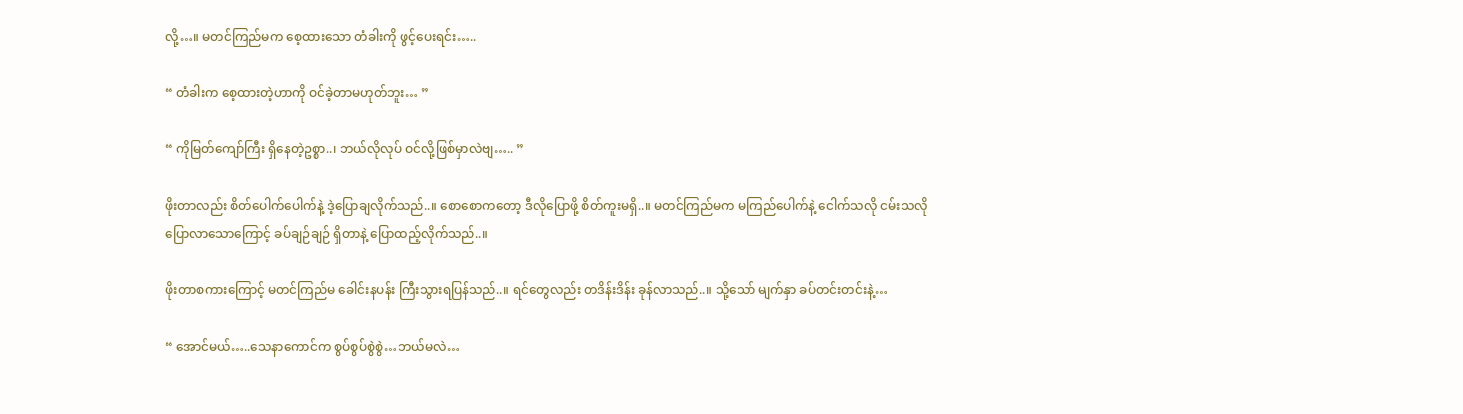လို့…။ မတင်ကြည်မက စေ့ထားသော တံခါးကို ဖွင့်ပေးရင်း…..

“ တံခါးက စေ့ထားတဲ့ဟာကို ဝင်ခဲ့တာမဟုတ်ဘူး… ”

“ ကိုမြတ်ကျော်ကြီး ရှိနေတဲ့ဥစ္စာ..၊ ဘယ်လိုလုပ် ဝင်လို့ဖြစ်မှာလဲဗျ….. ”

ဖိုးတာလည်း စိတ်ပေါက်ပေါက်နဲ့ ဒဲ့ပြောချလိုက်သည်..။ စောစောကတော့ ဒီလိုပြောဖို့ စိတ်ကူးမရှိ..။ မတင်ကြည်မက မကြည်ပေါက်နဲ့ ငေါက်သလို ငမ်းသလိုပြောလာသောကြောင့် ခပ်ချဉ်ချဉ် ရှိတာနဲ့ ပြောထည့်လိုက်သည်..။

ဖိုးတာစကားကြောင့် မတင်ကြည်မ ခေါင်းနပန်း ကြီးသွားရပြန်သည်..။ ရင်တွေလည်း တဒိန်းဒိန်း ခုန်လာသည်..။ သို့သော် မျက်နှာ ခပ်တင်းတင်းနဲ့…

“ အောင်မယ်…..သေနာကောင်က စွပ်စွပ်စွဲစွဲ…ဘယ်မလဲ…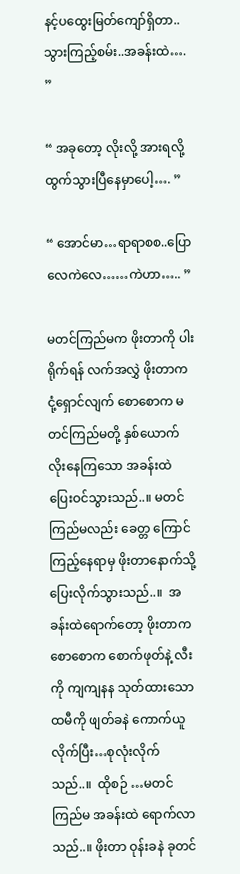နင့်ပထွေးမြတ်ကျော်ရှိတာ..သွားကြည့်စမ်း..အခန်းထဲ…. ”

“ အခုတော့ လိုးလို့ အားရလို့ ထွက်သွားပြီနေမှာပေါ့…. ”

“ အောင်မာ…ရာရာစစ..ပြောလေကဲလေ……ကဲဟာ….. ”

မတင်ကြည်မက ဖိုးတာကို ပါးရိုက်ရန် လက်အလွှဲ ဖိုးတာက ငုံ့ရှောင်လျက် စောစောက မတင်ကြည်မတို့ နှစ်ယောက် လိုးနေကြသော အခန်းထဲ ပြေးဝင်သွားသည်..။ မတင်ကြည်မလည်း ခေတ္တ ကြောင်ကြည့်နေရာမှ ဖိုးတာနောက်သို့ ပြေးလိုက်သွားသည်..။  အခန်းထဲရောက်တော့ ဖိုးတာက စောစောက စောက်ဖုတ်နဲ့ လီးကို ကျကျနန သုတ်ထားသော ထမီကို ဖျတ်ခနဲ ကောက်ယူလိုက်ပြီး…စုလုံးလိုက်သည်..။  ထိုစဉ် …မတင်ကြည်မ အခန်းထဲ ရောက်လာသည်..။ ဖိုးတာ ဝုန်းခနဲ ခုတင်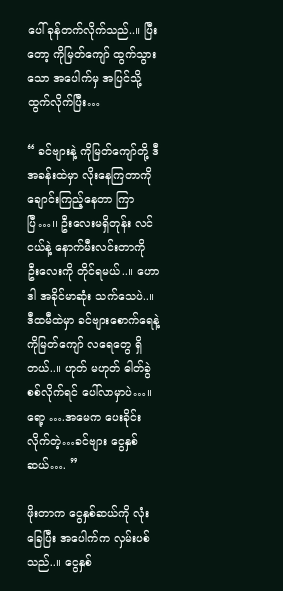ပေါ် ခုန်တက်လိုက်သည်..။ ပြီးတော့ ကိုမြတ်ကျော် ထွက်သွားသော အပေါက်မှ အပြင်သို့ ထွက်လိုက်ပြီး…

“ ခင်ဗျားနဲ့ ကိုမြတ်ကျော်တို့ ဒီအခန်းထဲမှာ လိုးနေကြတာကို ချောင်းကြည့်နေတာ ကြာပြီ…၊၊ ဦးလေးမရှိတုန်း လင်ငယ်နဲ့ နောက်မီးလင်းတာကို ဦးလေးကို တိုင်ရမယ်..။ ဟောဒါ အခိုင်မာဆုံး သက်သေပဲ..။ ဒီထမီထဲမှာ ခင်ဗျားစောက်ရေနဲ့ ကိုမြတ်ကျော် လရေတွေ ရှိတယ်..။ ဟုတ် မဟုတ် ဓါတ်ခွဲစစ်လိုက်ရင် ပေါ်လာမှာပဲ…။ ရော့ ….အမေက ပေးခိုင်းလိုက်တဲ့…ခင်ဗျား ငွေနှစ်ဆယ်…. ”

ဖိုးတာက ငွေနှစ်ဆယ်ကို လုံးခြေပြီး အပေါက်က လှမ်းပစ်သည်..။ ငွေနှစ်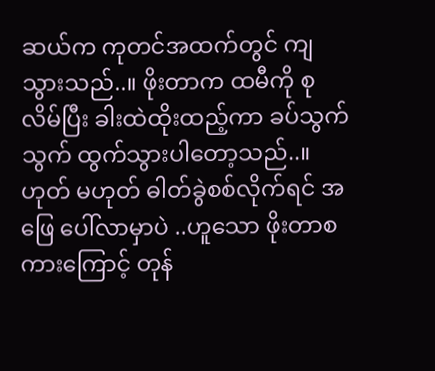ဆယ်က ကုတင်အထက်တွင် ကျသွားသည်..။ ဖိုးတာက ထမီကို စုလိမ်ပြီး ခါးထဲထိုးထည့်ကာ ခပ်သွက်သွက် ထွက်သွားပါတော့သည်..။  ဟုတ် မဟုတ် ဓါတ်ခွဲစစ်လိုက်ရင် အဖြေ ပေါ်လာမှာပဲ ..ဟူသော ဖိုးတာစကားကြောင့် တုန်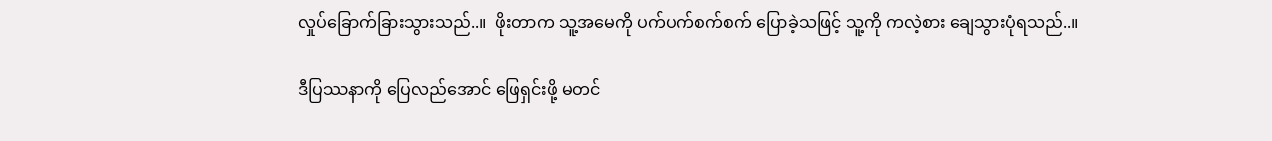လှုပ်ခြောက်ခြားသွားသည်..။  ဖိုးတာက သူ့အမေကို ပက်ပက်စက်စက် ပြောခဲ့သဖြင့် သူ့ကို ကလဲ့စား ချေသွားပုံရသည်..။

ဒီပြဿနာကို ပြေလည်အောင် ဖြေရှင်းဖို့ မတင်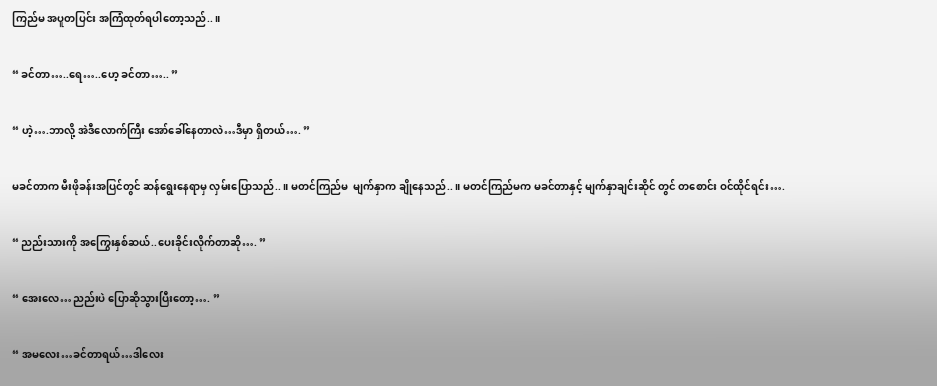ကြည်မ အပူတပြင်း အကြံထုတ်ရပါတော့သည်..။

“ ခင်တာ…..ရေ…..ဟေ့ ခင်တာ….. ”

“ ဟဲ့….ဘာလို့ အဲဒီလောက်ကြီး အော်ခေါ်နေတာလဲ…ဒီမှာ ရှိတယ်…. ”

မခင်တာက မီးဖိုခန်းအပြင်တွင် ဆန်ရွေးနေရာမှ လှမ်းပြောသည်..။ မတင်ကြည်မ  မျက်နှာက ချိုနေသည်..။ မတင်ကြည်မက မခင်တာနှင့် မျက်နှာချင်းဆိုင် တွင် တစောင်း ဝင်ထိုင်ရင်း….

“ ညည်းသားကို အကြွေးနှစ်ဆယ်..ပေးခိုင်းလိုက်တာဆို…. ”

“ အေးလေ…ညည်းပဲ ပြောဆိုသွားပြီးတော့…. ”

“ အမလေး…ခင်တာရယ်…ဒါလေး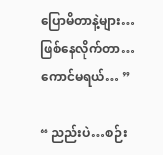ပြောမိတာနဲ့များ…ဖြစ်နေလိုက်တာ…ကောင်မရယ်… ”

“ ညည်းပဲ…စဉ်း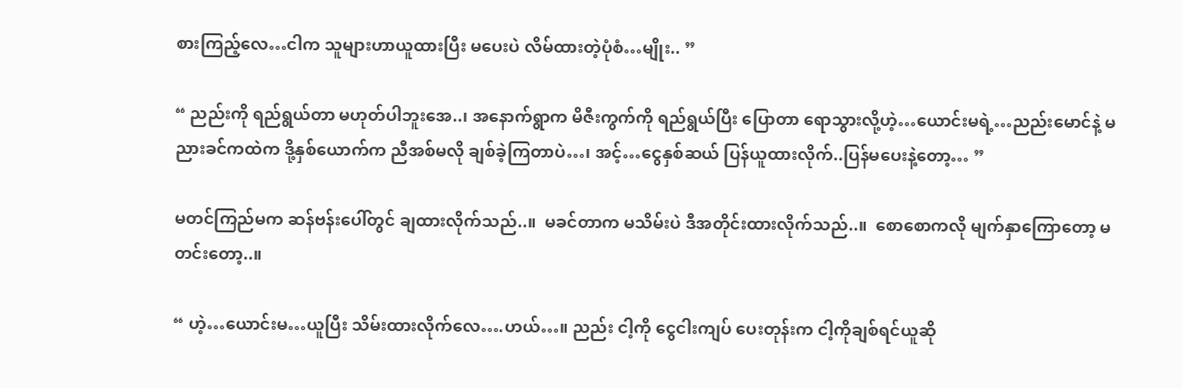စားကြည့်လေ…ငါက သူများဟာယူထားပြီး မပေးပဲ လိမ်ထားတဲ့ပုံစံ…မျိုး.. ”

“ ညည်းကို ရည်ရွယ်တာ မဟုတ်ပါဘူးအေ..၊ အနောက်ရွာက မိဇီးကွက်ကို ရည်ရွယ်ပြီး ပြောတာ ရောသွားလို့ဟဲ့…ယောင်းမရဲ့…ညည်းမောင်နဲ့ မညားခင်ကထဲက ဒို့နှစ်ယောက်က ညီအစ်မလို ချစ်ခဲ့ကြတာပဲ…၊ အင့်…ငွေနှစ်ဆယ် ပြန်ယူထားလိုက်..ပြန်မပေးနဲ့တော့… ”

မတင်ကြည်မက ဆန်ဗန်းပေါ်တွင် ချထားလိုက်သည်..။  မခင်တာက မသိမ်းပဲ ဒီအတိုင်းထားလိုက်သည်..။  စောစောကလို မျက်နှာကြောတော့ မတင်းတော့..။

“ ဟဲ့…ယောင်းမ…ယူပြီး သိမ်းထားလိုက်လေ….ဟယ်…။ ညည်း ငါ့ကို ငွေငါးကျပ် ပေးတုန်းက ငါ့ကိုချစ်ရင်ယူဆို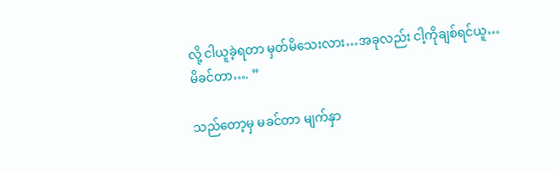လို့ ငါယူခဲ့ရတာ မှတ်မိသေးလား…အခုလည်း ငါ့ကိုချစ်ရင်ယူ…မိခင်တာ…. ”

သည်တော့မှ မခင်တာ မျက်နှာ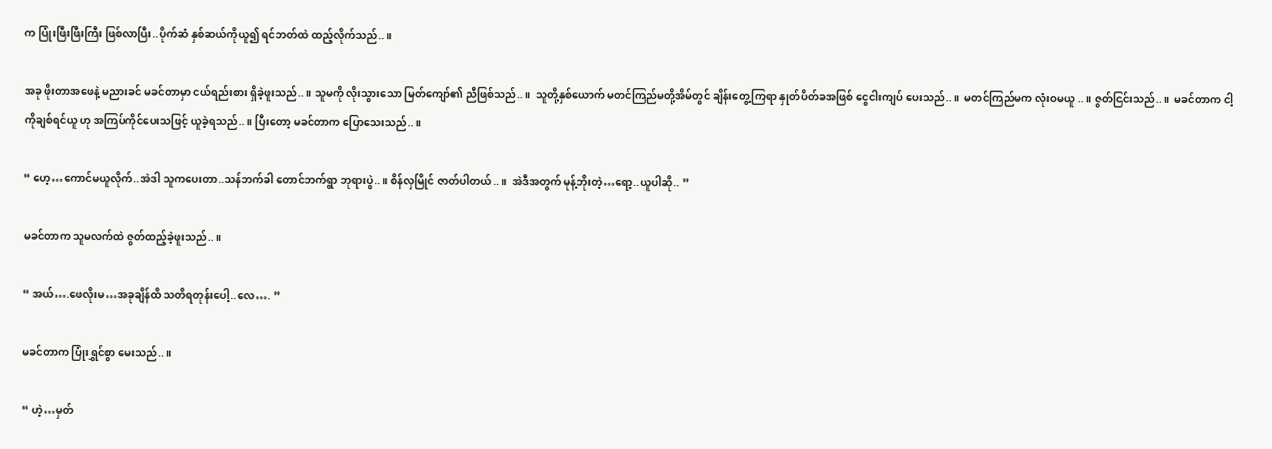က ပြုံးဖြီးဖြီးကြီး ဖြစ်လာပြီး..ပိုက်ဆံ နှစ်ဆယ်ကိုယူ၍ ရင်ဘတ်ထဲ ထည့်လိုက်သည်..။

အခု ဖိုးတာအဖေနဲ့ မညားခင် မခင်တာမှာ ငယ်ရည်းစား ရှိခဲ့ဖူးသည်..။ သူမကို လိုးသွားသော မြတ်ကျော်၏ ညီဖြစ်သည်..။  သူတို့နှစ်ယောက် မတင်ကြည်မတို့အိမ်တွင် ချိန်းတွေ့ကြရာ နှုတ်ပိတ်ခအဖြစ် ငွေငါးကျပ် ပေးသည်..။  မတင်ကြည်မက လုံးဝမယူ ..။ ဇွတ်ငြင်းသည်..။  မခင်တာက ငါ့ကိုချစ်ရင်ယူ ဟု အကြပ်ကိုင်ပေးသဖြင့် ယူခဲ့ရသည်..။ ပြီးတော့ မခင်တာက ပြောသေးသည်..။

“ ဟေ့…ကောင်မယူလိုက်..အဲဒါ သူကပေးတာ..သန်ဘက်ခါ တောင်ဘက်ရွာ ဘုရားပွဲ..။ စိန်လှမြိုင် ဇာတ်ပါတယ်..။  အဲဒီအတွက် မုန့်ဘိုးတဲ့…ရော့..ယူပါဆို.. ”

မခင်တာက သူမလက်ထဲ ဇွတ်ထည့်ခဲ့ဖူးသည်..။

“ အယ်….ဖေလိုးမ…အခုချိန်ထိ သတိရတုန်းပေါ့..လေ…. ”

မခင်တာက ပြုံးရွှင်စွာ မေးသည်..။

“ ဟဲ့…မှတ်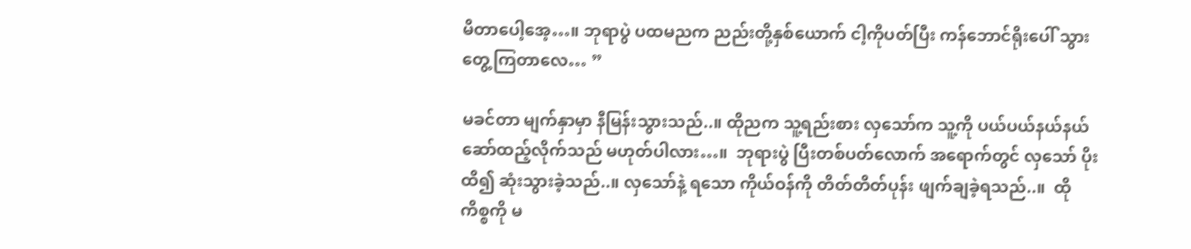မိတာပေါ့အေ့…။ ဘုရာပွဲ ပထမညက ညည်းတို့နှစ်ယောက် ငါ့ကိုပတ်ပြီး ကန်ဘောင်ရိုးပေါ် သွားတွေ့ကြတာလေ… ”

မခင်တာ မျက်နှာမှာ နီမြန်းသွားသည်..။ ထိုညက သူ့ရည်းစား လှသော်က သူ့ကို ပယ်ပယ်နယ်နယ် ဆော်ထည့်လိုက်သည် မဟုတ်ပါလား…။  ဘုရားပွဲ ပြီးတစ်ပတ်လောက် အရောက်တွင် လှသော် ပိုးထိ၍ ဆုံးသွားခဲ့သည်..။ လှသော်နဲ့ ရသော ကိုယ်ဝန်ကို တိတ်တိတ်ပုန်း ဖျက်ချခဲ့ရသည်..။  ထိုကိစ္စကို မ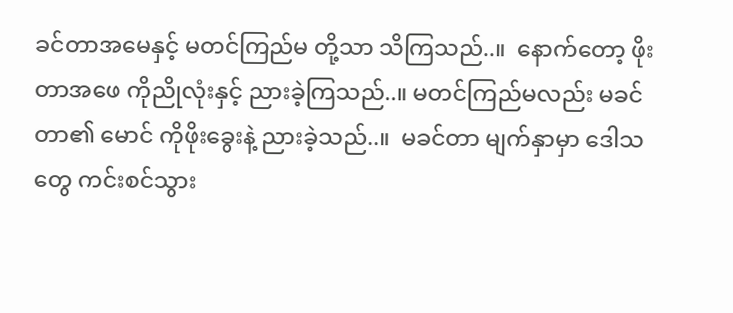ခင်တာအမေနှင့် မတင်ကြည်မ တို့သာ သိကြသည်..။  နောက်တော့ ဖိုးတာအဖေ ကိုညိုလုံးနှင့် ညားခဲ့ကြသည်..။ မတင်ကြည်မလည်း မခင်တာ၏ မောင် ကိုဖိုးခွေးနဲ့ ညားခဲ့သည်..။  မခင်တာ မျက်နှာမှာ ဒေါသတွေ ကင်းစင်သွား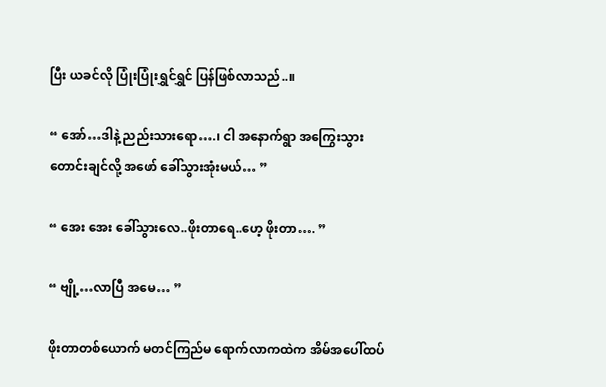ပြီး ယခင်လို ပြုံးပြုံးရွှင်ရွှင် ပြန်ဖြစ်လာသည်..။

“ အော်…ဒါနဲ့ ညည်းသားရော….၊ ငါ အနောက်ရွာ အကြွေးသွားတောင်းချင်လို့ အဖော် ခေါ်သွားအုံးမယ်… ”

“ အေး အေး ခေါ်သွားလေ..ဖိုးတာရေ..ဟေ့ ဖိုးတာ…. ”

“ ဗျို့…လာပြီ အမေ… ”

ဖိုးတာတစ်ယောက် မတင်ကြည်မ ရောက်လာကထဲက အိမ်အပေါ်ထပ်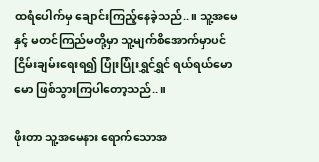ထရံပေါက်မှ ချောင်းကြည့်နေခဲ့သည်..။ သူ့အမေနှင့် မတင်ကြည်မတို့မှာ သူ့မျက်စိအောက်မှာပင် ငြိမ်းချမ်းရေးရ၍ ပြုံးပြုံးရွှင်ရွှင် ရယ်ရယ်မောမော ဖြစ်သွားကြပါတော့သည်..။

ဖိုးတာ သူ့အမေနား ရောက်သောအ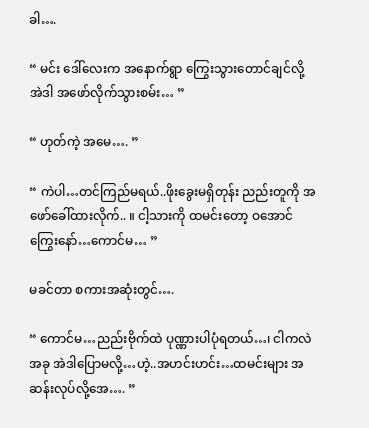ခါ….

“ မင်း ဒေါ်လေးက အနောက်ရွာ ကြွေးသွားတောင်ချင်လို့ အဲဒါ အဖော်လိုက်သွားစမ်း… ”

“ ဟုတ်ကဲ့ အမေ…. ”

“ ကဲပါ…တင်ကြည်မရယ်..ဖိုးခွေးမရှိတုန်း ညည်းတူကို အဖော်ခေါ်ထားလိုက်.. ။ ငါ့သားကို ထမင်းတော့ ဝအောင်ကြွေးနော်…ကောင်မ… ”

မခင်တာ စကားအဆုံးတွင်….

“ ကောင်မ…ညည်းဗိုက်ထဲ ပုဏ္ဏားပါပုံရတယ်…၊ ငါကလဲ အခု အဲဒါပြောမလို့…ဟဲ့..အဟင်းဟင်း…ထမင်းများ အဆန်းလုပ်လို့အေ…. ”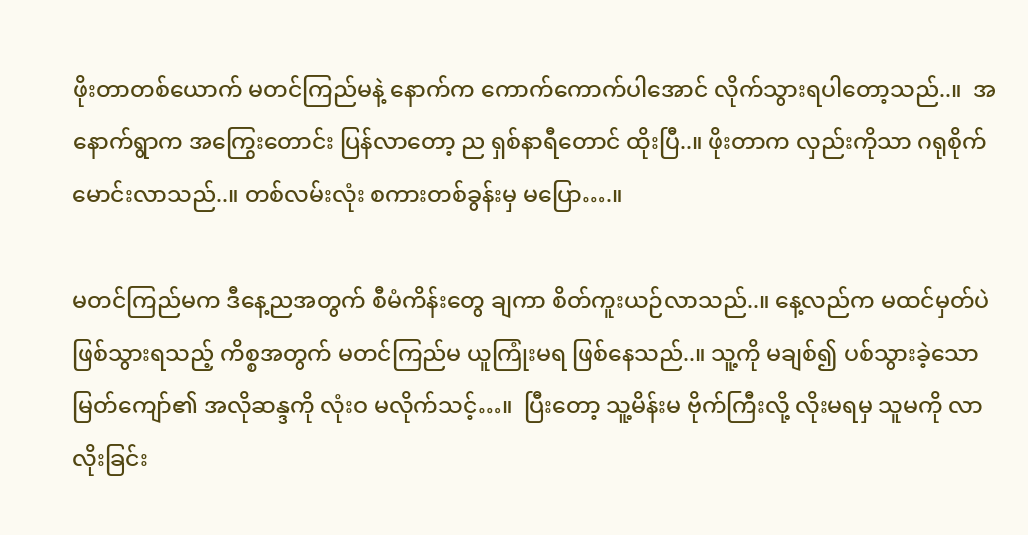ဖိုးတာတစ်ယောက် မတင်ကြည်မနဲ့ နောက်က ကောက်ကောက်ပါအောင် လိုက်သွားရပါတော့သည်..။  အနောက်ရွာက အကြွေးတောင်း ပြန်လာတော့ ည ရှစ်နာရီတောင် ထိုးပြီ..။ ဖိုးတာက လှည်းကိုသာ ဂရုစိုက်မောင်းလာသည်..။ တစ်လမ်းလုံး စကားတစ်ခွန်းမှ မပြော….။

မတင်ကြည်မက ဒီနေ့ညအတွက် စီမံကိန်းတွေ ချကာ စိတ်ကူးယဉ်လာသည်..။ နေ့လည်က မထင်မှတ်ပဲ ဖြစ်သွားရသည့် ကိစ္စအတွက် မတင်ကြည်မ ယူကြုံးမရ ဖြစ်နေသည်..။ သူ့ကို မချစ်၍ ပစ်သွားခဲ့သော မြတ်ကျော်၏ အလိုဆန္ဒကို လုံးဝ မလိုက်သင့်…။  ပြီးတော့ သူ့မိန်းမ ဗိုက်ကြီးလို့ လိုးမရမှ သူမကို လာလိုးခြင်း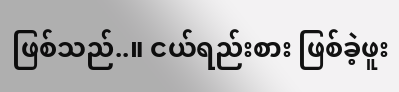ဖြစ်သည်..။ ငယ်ရည်းစား ဖြစ်ခဲ့ဖူး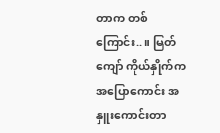တာက တစ်ကြောင်း..။ မြတ်ကျော် ကိုယ်နှိုက်က အပြောကောင်း အနှူးကောင်းတာ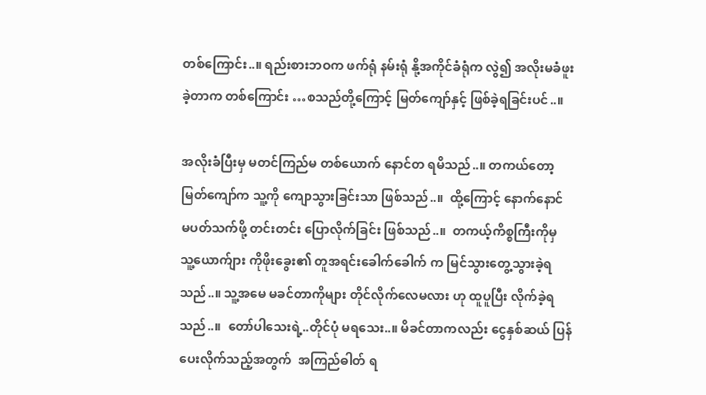တစ်ကြောင်း..။ ရည်းစားဘဝက ဖက်ရုံ နမ်းရုံ နို့အကိုင်ခံရုံက လွဲ၍ အလိုးမခံဖူးခဲ့တာက တစ်ကြောင်း …စသည်တို့ကြောင့် မြတ်ကျော်နှင့် ဖြစ်ခဲ့ရခြင်းပင်..။

အလိုးခံပြီးမှ မတင်ကြည်မ တစ်ယောက် နောင်တ ရမိသည်..။ တကယ်တော့ မြတ်ကျော်က သူ့ကို ကျောသွားခြင်းသာ ဖြစ်သည်..။  ထို့ကြောင့် နောက်နောင် မပတ်သက်ဖို့ တင်းတင်း ပြောလိုက်ခြင်း ဖြစ်သည်..။  တကယ့်ကိစ္စကြီးကိုမှ သူ့ယောက်ျား ကိုဖိုးခွေး၏ တူအရင်းခေါက်ခေါက် က မြင်သွားတွေ့သွားခဲ့ရသည်..။ သူ့အမေ မခင်တာကိုများ တိုင်လိုက်လေမလား ဟု ထူပူပြီး လိုက်ခဲ့ရသည်..။  တော်ပါသေးရဲ့..တိုင်ပုံ မရသေး..။ မိခင်တာကလည်း ငွေနှစ်ဆယ် ပြန်ပေးလိုက်သည့်အတွက်  အကြည်ဓါတ် ရ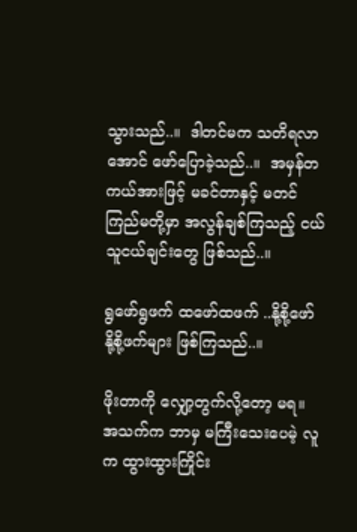သွားသည်..။  ဒါတင်မက သတိရလာအောင် ဖော်ပြောခဲ့သည်..။  အမှန်တကယ်အားဖြင့် မခင်တာနှင့် မတင်ကြည်မတို့မှာ အလွန်ချစ်ကြသည့် ငယ်သူငယ်ချင်းတွေ ဖြစ်သည်..။

ရွဖော်ရွဖက် ထဖော်ထဖက် ..နို့စို့ဖော် နို့စို့ဖက်များ ဖြစ်ကြသည်..။

ဖိုးတာကို လျှော့တွက်လို့တော့ မရ။ အသက်က ဘာမှ မကြီးသေးပေမဲ့ လူက ထွားထွားကြိုင်း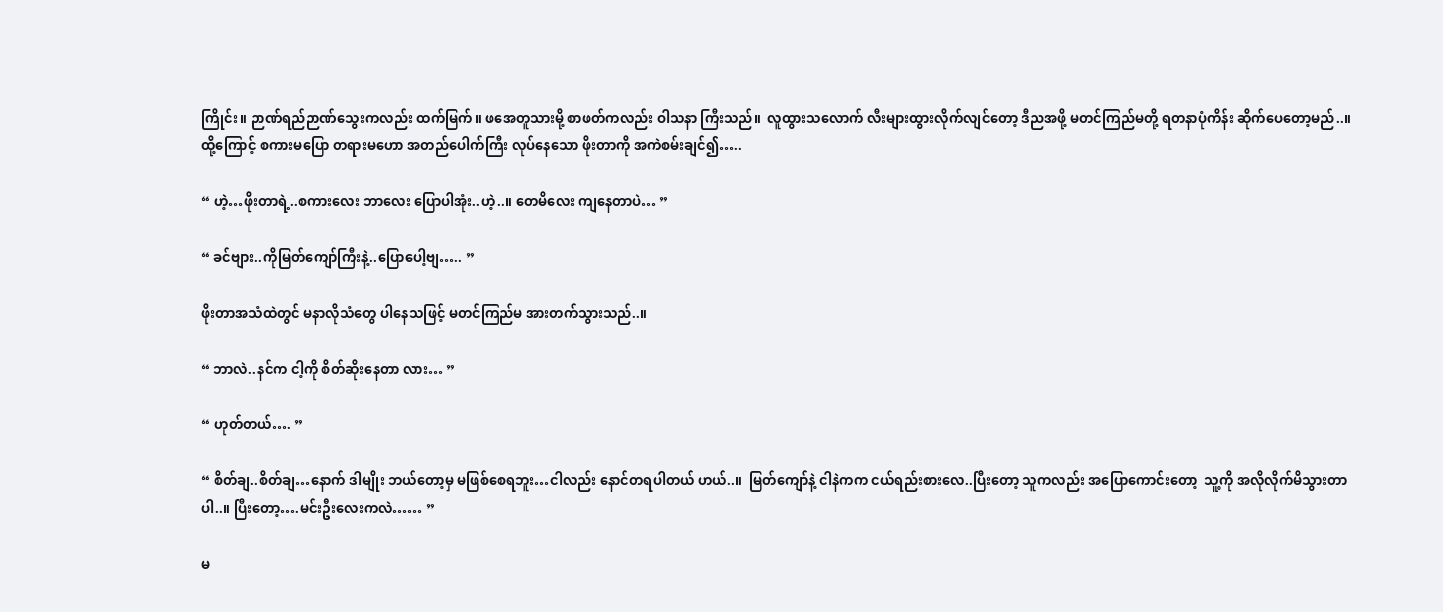ကြိုင်း။ ဉာဏ်ရည်ဉာဏ်သွေးကလည်း ထက်မြက်။ ဖအေတူသားမို့ စာဖတ်ကလည်း ဝါသနာ ကြီးသည်။  လူထွားသလောက် လီးများထွားလိုက်လျင်တော့ ဒီညအဖို့ မတင်ကြည်မတို့ ရတနာပုံကိန်း ဆိုက်ပေတော့မည်..။ ထို့ကြောင့် စကားမပြော တရားမဟော အတည်ပေါက်ကြီး လုပ်နေသော ဖိုးတာကို အကဲစမ်းချင်၍…..

“ ဟဲ့…ဖိုးတာရဲ့..စကားလေး ဘာလေး ပြောပါအုံး..ဟဲ့..။ တေမိလေး ကျနေတာပဲ… ”

“ ခင်ဗျား..ကိုမြတ်ကျော်ကြီးနဲ့..ပြောပေါ့ဗျ….. ”

ဖိုးတာအသံထဲတွင် မနာလိုသံတွေ ပါနေသဖြင့် မတင်ကြည်မ အားတက်သွားသည်..။

“ ဘာလဲ..နင်က ငါ့ကို စိတ်ဆိုးနေတာ လား… ”

“ ဟုတ်တယ်…. ”

“ စိတ်ချ..စိတ်ချ…နောက် ဒါမျိုး ဘယ်တော့မှ မဖြစ်စေရဘူး…ငါလည်း နောင်တရပါတယ် ဟယ်..။  မြတ်ကျော်နဲ့ ငါနဲကက ငယ်ရည်းစားလေ..ပြီးတော့ သူကလည်း အပြောကောင်းတော့  သူ့ကို အလိုလိုက်မိသွားတာပါ..။ ပြီးတော့….မင်းဦးလေးကလဲ…… ”

မ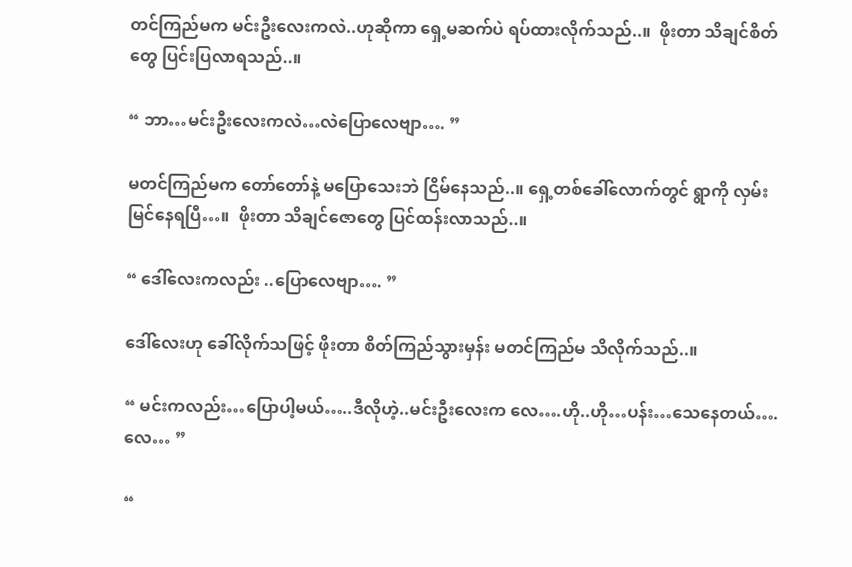တင်ကြည်မက မင်းဦးလေးကလဲ..ဟုဆိုကာ ရှေ့မဆက်ပဲ ရပ်ထားလိုက်သည်..။  ဖိုးတာ သိချင်စိတ်တွေ ပြင်းပြလာရသည်..။

“ ဘာ…မင်းဦးလေးကလဲ…လဲပြောလေဗျာ…. ”

မတင်ကြည်မက တော်တော်နဲ့ မပြောသေးဘဲ ငြိမ်နေသည်..။ ရှေ့တစ်ခေါ်လောက်တွင် ရွာကို လှမ်းမြင်နေရပြီ…။  ဖိုးတာ သိချင်ဇောတွေ ပြင်ထန်းလာသည်..။

“ ဒေါ်လေးကလည်း ..ပြောလေဗျာ…. ”

ဒေါ်လေးဟု ခေါ်လိုက်သဖြင့် ဖိုးတာ စိတ်ကြည်သွားမှန်း မတင်ကြည်မ သိလိုက်သည်..။

“ မင်းကလည်း…ပြောပါ့မယ်…..ဒီလိုဟဲ့..မင်းဦးလေးက လေ….ဟို..ဟို…ပန်း…သေနေတယ်….လေ… ”

“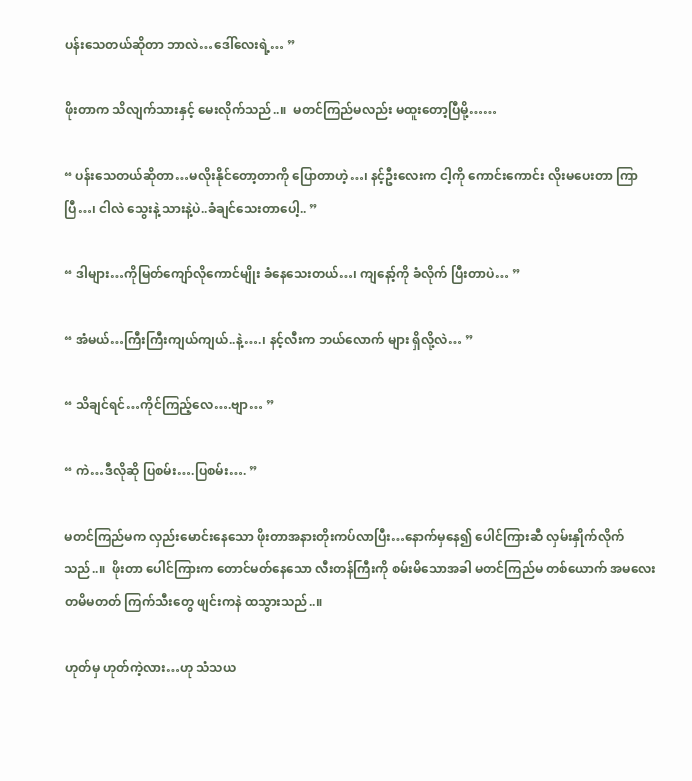ပန်းသေတယ်ဆိုတာ ဘာလဲ…ဒေါ်လေးရဲ့… ”

ဖိုးတာက သိလျက်သားနှင့် မေးလိုက်သည်..။  မတင်ကြည်မလည်း မထူးတော့ပြီမို့……

“ ပန်းသေတယ်ဆိုတာ…မလိုးနိုင်တော့တာကို ပြောတာဟဲ့…၊ နင့်ဦးလေးက ငါ့ကို ကောင်းကောင်း လိုးမပေးတာ ကြာပြီ…၊ ငါလဲ သွေးနဲ့ သားနဲ့ပဲ..ခံချင်သေးတာပေါ့.. ”

“ ဒါများ…ကိုမြတ်ကျော်လိုကောင်မျိုး ခံနေသေးတယ်…၊ ကျနော့်ကို ခံလိုက် ပြီးတာပဲ… ”

“ အံမယ်…ကြီးကြီးကျယ်ကျယ်..နဲ့….၊ နင့်လီးက ဘယ်လောက် များ ရှိလို့လဲ… ”

“ သိချင်ရင်…ကိုင်ကြည့်လေ….ဗျာ… ”

“ ကဲ…ဒီလိုဆို ပြစမ်း….ပြစမ်း…. ”

မတင်ကြည်မက လှည်းမောင်းနေသော ဖိုးတာအနားတိုးကပ်လာပြီး…နောက်မှနေ၍ ပေါင်ကြားဆီ လှမ်းနှိုက်လိုက်သည်..။  ဖိုးတာ ပေါင်ကြားက တောင်မတ်နေသော လီးတန်ကြီးကို စမ်းမိသောအခါ မတင်ကြည်မ တစ်ယောက် အမလေး တမိမတတ် ကြက်သီးတွေ ဖျင်းကနဲ ထသွားသည်..။

ဟုတ်မှ ဟုတ်ကဲ့လား…ဟု သံသယ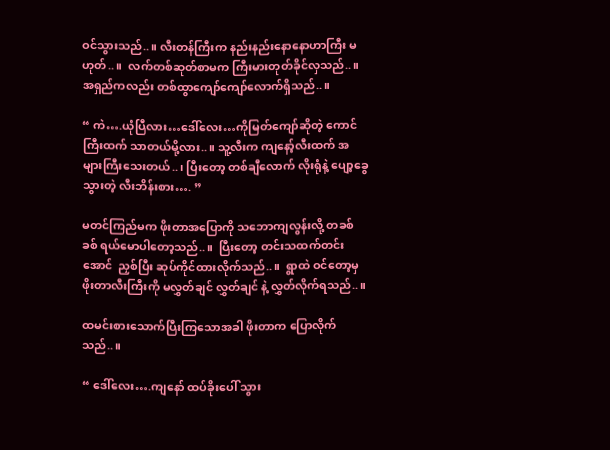ဝင်သွားသည်..။ လီးတန်ကြီးက နည်းနည်းနောနောဟာကြီး မဟုတ်..။  လက်တစ်ဆုတ်စာမက ကြီးမားတုတ်ခိုင်လှသည်..။  အရှည်ကလည်း တစ်ထွာကျော်ကျော်လောက်ရှိသည်..။

“ ကဲ….ယုံပြီလား…ဒေါ်လေး…ကိုမြတ်ကျော်ဆိုတဲ့ ကောင်ကြီးထက် သာတယ်မို့လား..။ သူ့လီးက ကျနော့်လီးထက် အများကြီးသေးတယ်..၊ ပြီးတော့ တစ်ချီလောက် လိုးရုံနဲ့ ပျော့ခွေသွားတဲ့ လီးဘိန်းစား…. ”

မတင်ကြည်မက ဖိုးတာအပြောကို သဘောကျလွန်းလို့ တခစ်ခစ် ရယ်မောပါတော့သည်..။  ပြီးတော့ တင်းသထက်တင်းအောင်  ညှစ်ပြီး ဆုပ်ကိုင်ထားလိုက်သည်..။  ရွာထဲ ဝင်တော့မှ ဖိုးတာလီးကြီးကို မလွှတ်ချင် လွှတ်ချင် နဲ့ လွှတ်လိုက်ရသည်..။

ထမင်းစားသောက်ပြီးကြသောအခါ ဖိုးတာက ပြောလိုက်သည်..။

“ ဒေါ်လေး….ကျနော် ထပ်ခိုးပေါ် သွား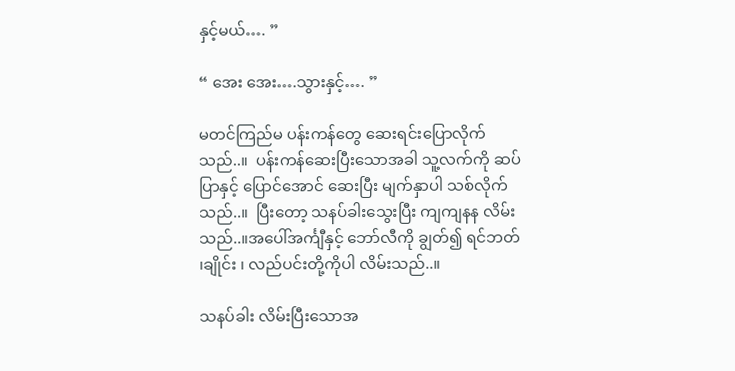နှင့်မယ်…. ”

“ အေး အေး….သွားနှင့်…. ”

မတင်ကြည်မ ပန်းကန်တွေ ဆေးရင်းပြောလိုက်သည်..။  ပန်းကန်ဆေးပြီးသောအခါ သူ့လက်ကို ဆပ်ပြာနှင့် ပြောင်အောင် ဆေးပြီး မျက်နှာပါ သစ်လိုက်သည်..။  ပြီးတော့ သနပ်ခါးသွေးပြီး ကျကျနန လိမ်းသည်..။အပေါ်အင်္ကျီနှင့် ဘော်လီကို ချွတ်၍ ရင်ဘတ် ၊ချိုင်း ၊ လည်ပင်းတို့ကိုပါ လိမ်းသည်..။

သနပ်ခါး လိမ်းပြီးသောအ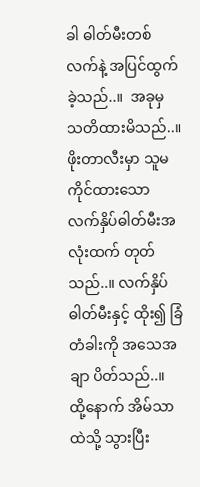ခါ ဓါတ်မီးတစ်လက်နဲ့ အပြင်ထွက်ခဲ့သည်..။  အခုမှ သတိထားမိသည်..။ ဖိုးတာလီးမှာ သူမကိုင်ထားသော လက်နှိပ်ဓါတ်မီးအလုံးထက် တုတ်သည်..။ လက်နှိပ်ဓါတ်မီးနှင့် ထိုး၍ ခြံတံခါးကို အသေအချာ ပိတ်သည်..။  ထို့နောက် အိမ်သာထဲသို့ သွားပြီး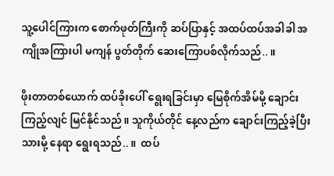သူ့ပေါင်ကြားက စောက်ဖုတ်ကြီးကို ဆပ်ပြာနှင့် အထပ်ထပ်အခါခါ အကျိုအကြားပါ မကျန် ပွတ်တိုက် ဆေးကြောပစ်လိုက်သည်..။

ဖိုးတာတစ်ယောက် ထပ်ခိုးပေါ် ရွေးရခြင်းမှာ မြေစိုက်အိမ်မို့ ချောင်းကြည့်လျင် မြင်နိုင်သည်။ သူကိုယ်တိုင် နေ့လည်က ချောင်းကြည့်ခဲ့ပြီးသားမို့ နေရာ ရွေးရသည်..။  ထပ်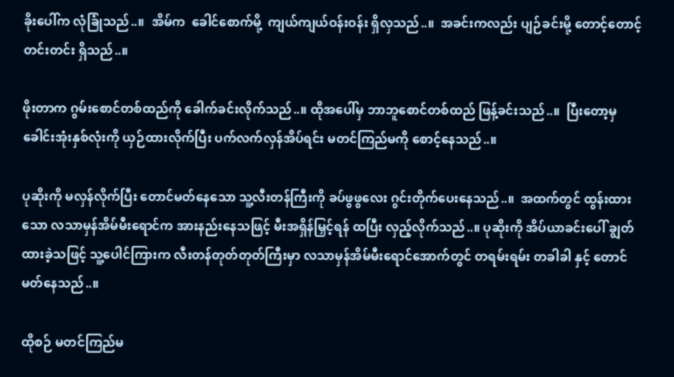ခိုးပေါ်က လုံခြုံသည်..။  အိမ်က  ခေါင်စောက်မို့  ကျယ်ကျယ်ဝန်းဝန်း ရှိလှသည်..။  အခင်းကလည်း ပျဉ်ခင်းမို့ တောင့်တောင့်တင်းတင်း ရှိသည်..။

ဖိုးတာက ဂွမ်းစောင်တစ်ထည်ကို ခေါက်ခင်းလိုက်သည်..။ ထိုအပေါ်မှ ဘာဘူစောင်တစ်ထည် ဖြန့်ခင်းသည်..။  ပြီးတော့မှ ခေါင်းအုံးနှစ်လုံးကို ယှဉ်ထားလိုက်ပြီး ပက်လက်လှန်အိပ်ရင်း မတင်ကြည်မကို စောင့်နေသည်..။

ပုဆိုးကို မလှန်လိုက်ပြီး တောင်မတ်နေသော သူ့လီးတန်ကြီးကို ခပ်ဖွဖွလေး ဂွင်းတိုက်ပေးနေသည်..။  အထက်တွင် ထွန်းထားသော လသာမှန်အိမ်မီးရောင်က အားနည်းနေသဖြင့် မီးအရှိန်မြှင့်ရန် ထပြီး လှည့်လိုက်သည်..။ ပုဆိုးကို အိပ်ယာခင်းပေါ် ချွတ်ထားခဲ့သဖြင့် သူ့ပေါင်ကြားက လီးတန်တုတ်တုတ်ကြီးမှာ လသာမှန်အိမ်မီးရောင်အောက်တွင် တရမ်းရမ်း တခါခါ နှင့် တောင်မတ်နေသည်..။

ထိုစဉ် မတင်ကြည်မ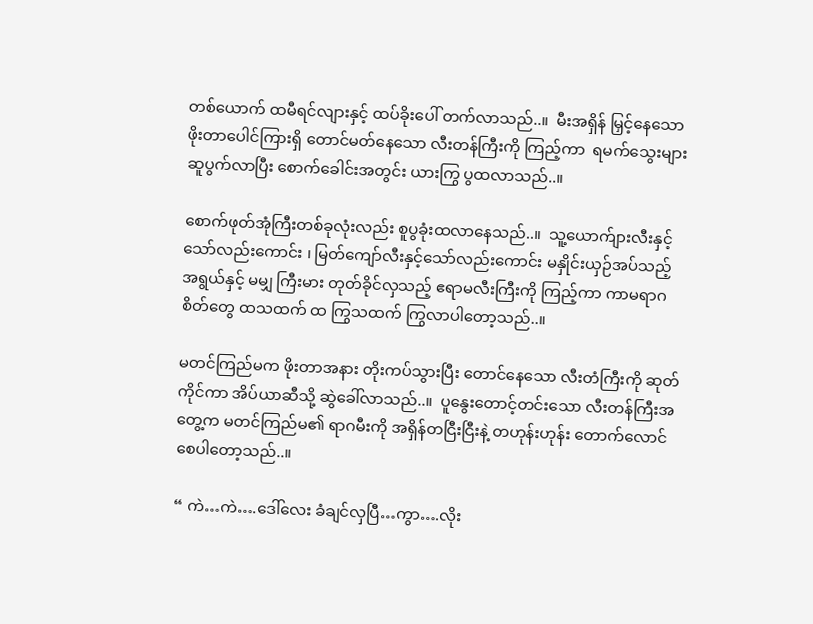တစ်ယောက် ထမီရင်လျားနှင့် ထပ်ခိုးပေါ် တက်လာသည်..။  မီးအရှိန် မြှင့်နေသော ဖိုးတာပေါင်ကြားရှိ တောင်မတ်နေသော လီးတန်ကြီးကို ကြည့်ကာ  ရမက်သွေးများ ဆူပွက်လာပြီး စောက်ခေါင်းအတွင်း ယားကြွ ပွထလာသည်..။

စောက်ဖုတ်အုံကြီးတစ်ခုလုံးလည်း စူပွခုံးထလာနေသည်..။  သူ့ယောက်ျားလီးနှင့် သော်လည်းကောင်း ၊ မြတ်ကျော်လီးနှင့်သော်လည်းကောင်း မနှိုင်းယှဉ်အပ်သည့် အရွယ်နှင့် မမျှ ကြီးမား တုတ်ခိုင်လှသည့် ဧရာမလီးကြီးကို ကြည့်ကာ ကာမရာဂစိတ်တွေ ထသထက် ထ ကြွသထက် ကြွလာပါတော့သည်..။

မတင်ကြည်မက ဖိုးတာအနား တိုးကပ်သွားပြီး တောင်နေသော လီးတံကြီးကို ဆုတ်ကိုင်ကာ အိပ်ယာဆီသို့ ဆွဲခေါ်လာသည်..။  ပူနွေးတောင့်တင်းသော လီးတန်ကြီးအတွေ့က မတင်ကြည်မ၏ ရာဂမီးကို အရှိန်တငြီးငြီးနဲ့ တဟုန်းဟုန်း တောက်လောင်စေပါတော့သည်..။

“ ကဲ…ကဲ….ဒေါ်လေး ခံချင်လှပြီ…ကွာ….လိုး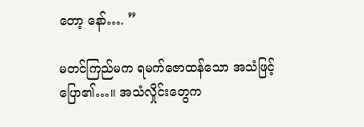တော့ နော်…. ”

မတင်ကြည်မက ရမက်ဇောထန်သော အသံဖြင့် ပြော၏…။ အသံလှိုင်းတွေက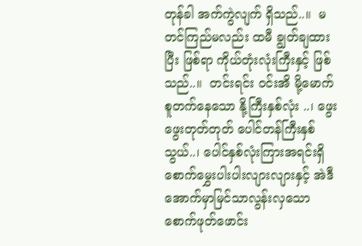တုန်ခါ အက်ကွဲလျက် ရှိသည်..။  မတင်ကြည်မလည်း ထမီ ချွတ်ချထားပြီး ဖြစ်ရာ ကိုယ်တုံးလုံးကြီးနှင့် ဖြစ်သည်..။  တင်းရင်း ဝင်းအိ မို့မောက် စူတက်နေသော နို့ကြီးနှစ်လုံး ..၊ ဖွေးဖွေးတုတ်တုတ် ပေါင်တန်ကြီးနှစ်သွယ်..၊ ပေါင်နှစ်လုံးကြားအရင်းရှိ စောက်မွှေးပါးပါးလျားလျားနှင့် အဲဒီအောက်မှာမြင်သာလွန်းလှသော စောက်ဖုတ်ဖောင်း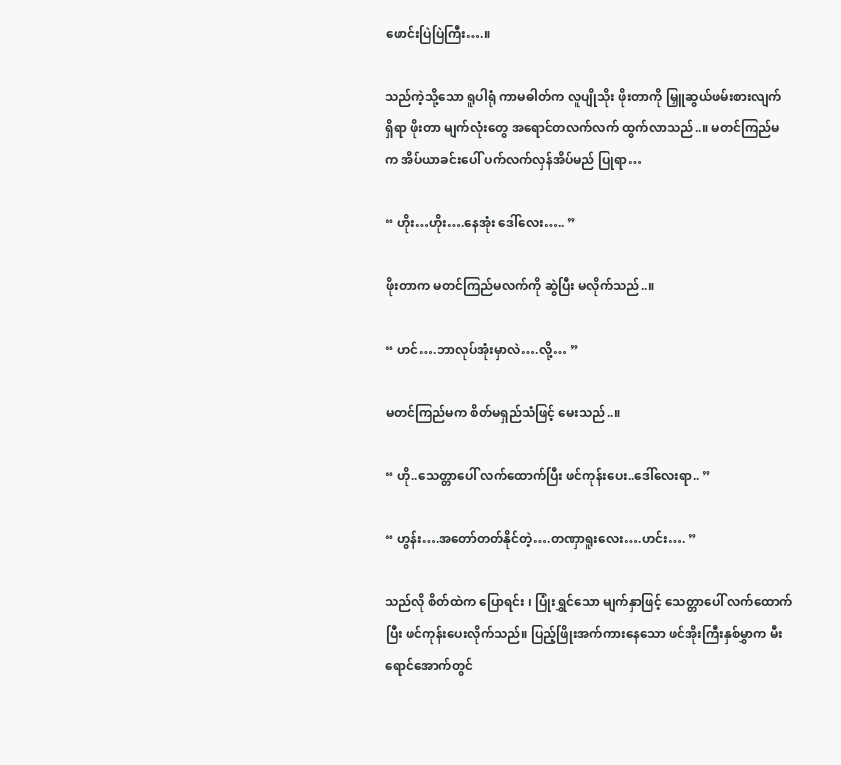ဖောင်းပြဲပြဲကြီး….။

သည်ကဲ့သို့သော ရူပါရုံ ကာမဓါတ်က လူပျိုသိုး ဖိုးတာကို မြှူဆွယ်ဖမ်းစားလျက် ရှိရာ ဖိုးတာ မျက်လုံးတွေ အရောင်တလက်လက် ထွက်လာသည်..။ မတင်ကြည်မက အိပ်ယာခင်းပေါ် ပက်လက်လှန်အိပ်မည် ပြုရာ…

“ ဟိုး…ဟိုး….နေအုံး ဒေါ်လေး….. ”

ဖိုးတာက မတင်ကြည်မလက်ကို ဆွဲပြီး မလိုက်သည်..။

“ ဟင်….ဘာလုပ်အုံးမှာလဲ….လို့… ”

မတင်ကြည်မက စိတ်မရှည်သံဖြင့် မေးသည်..။

“ ဟို..သေတ္တာပေါ် လက်ထောက်ပြီး ဖင်ကုန်းပေး..ဒေါ်လေးရာ.. ”

“ ဟွန်း….အတော်တတ်နိုင်တဲ့….တဏှာရူးလေး….ဟင်း…. ”

သည်လို စိတ်ထဲက ပြောရင်း ၊ ပြုံးရွှင်သော မျက်နှာဖြင့် သေတ္တာပေါ် လက်ထောက်ပြီး ဖင်ကုန်းပေးလိုက်သည်။ ပြည့်ဖြိုးအက်ကားနေသော ဖင်အိုးကြီးနှစ်မွှာက မီးရောင်အောက်တွင်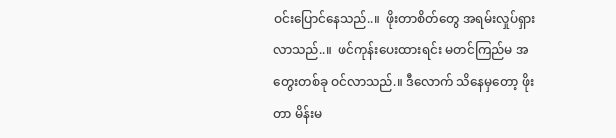ဝင်းပြောင်နေသည်..။  ဖိုးတာစိတ်တွေ အရမ်းလှုပ်ရှားလာသည်..။  ဖင်ကုန်းပေးထားရင်း မတင်ကြည်မ အတွေးတစ်ခု ဝင်လာသည်.။ ဒီလောက် သိနေမှတော့ ဖိုးတာ မိန်းမ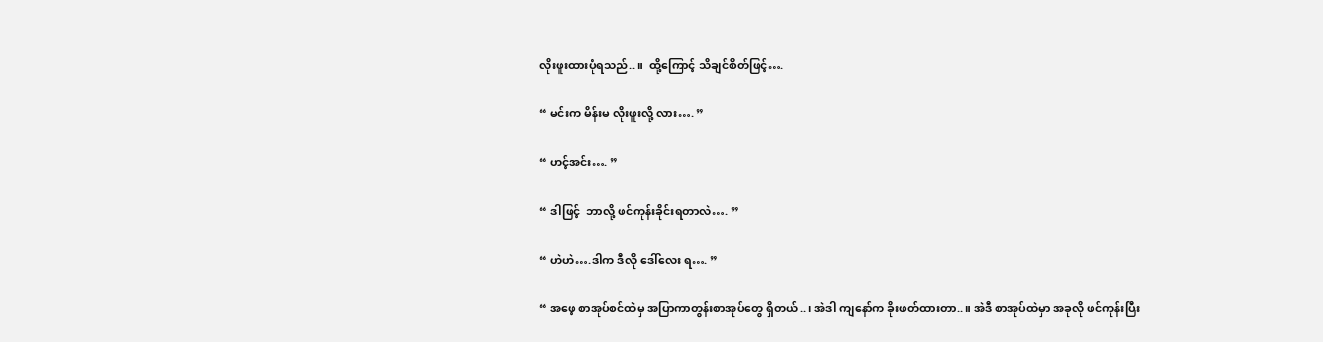လိုးဖူးထားပုံရသည်..။  ထို့ကြောင့် သိချင်စိတ်ဖြင့်….

“ မင်းက မိန်းမ လိုးဖူးလို့ လား…. ”

“ ဟင့်အင်း…. ”

“ ဒါဖြင့်  ဘာလို့ ဖင်ကုန်းခိုင်းရတာလဲ…. ”

“ ဟဲဟဲ….ဒါက ဒီလို ဒေါ်လေး ရ…. ”

“ အဖေ့ စာအုပ်စင်ထဲမှ အပြာကာတွန်းစာအုပ်တွေ ရှိတယ်..၊ အဲဒါ ကျနော်က ခိုးဖတ်ထားတာ..။ အဲဒီ စာအုပ်ထဲမှာ အခုလို ဖင်ကုန်းပြီး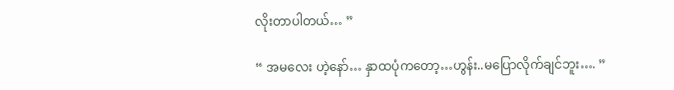လိုးတာပါတယ်… ”

“ အမလေး ဟဲ့နော်… နှာထပုံကတော့…ဟွန်း..မပြောလိုက်ချင်ဘူး…. ”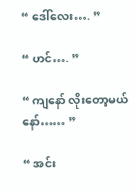“ ဒေါ်လေး…. ”

“ ဟင်…. ”

“ ကျနော် လိုးတော့မယ်နော်…… ”

“ အင်း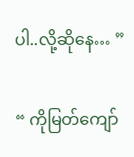ပါ..လို့ဆိုနေ… ”

“ ကိုမြတ်ကျော်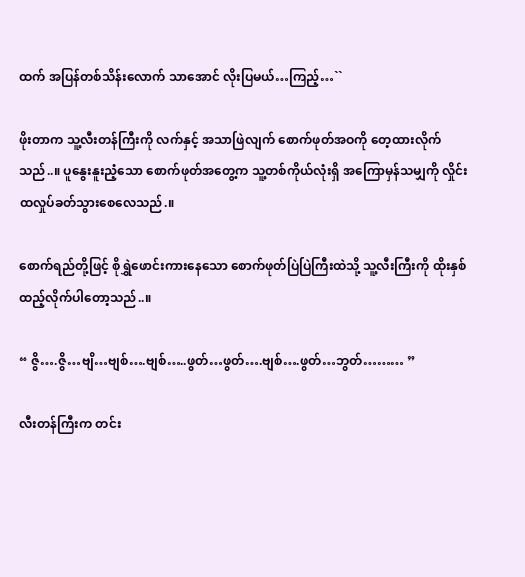ထက် အပြန်တစ်သိန်းလောက် သာအောင် လိုးပြမယ်…ကြည့်…``

ဖိုးတာက သူ့လီးတန်ကြီးကို လက်နှင့် အသာဖြဲလျက် စောက်ဖုတ်အဝကို တေ့ထားလိုက်သည်..။ ပူနွေးနူးညံ့သော စောက်ဖုတ်အတွေ့က သူ့တစ်ကိုယ်လုံးရှိ အကြောမှန်သမျှကို လှိုင်းထလှုပ်ခတ်သွားစေလေသည်.။

စောက်ရည်တို့ဖြင့် စိုရွှဲဖောင်းကားနေသော စောက်ဖုတ်ပြဲပြဲကြီးထဲသို့ သူ့လီးကြီးကို ထိုးနှစ်ထည့်လိုက်ပါတော့သည်..။

“ ဇွိ….ဇွိ…ဗျိ…ဗျစ်….ဗျစ်…..ဖွတ်…ဖွတ်….ဗျစ်….ဖွတ်…ဘွတ်……… ”

လီးတန်ကြီးက တင်း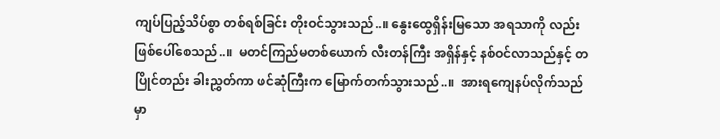ကျပ်ပြည့်သိပ်စွာ တစ်ရစ်ခြင်း တိုးဝင်သွားသည်..။ နွေးထွေရှိန်းမြသော အရသာကို လည်း ဖြစ်ပေါ်စေသည်..။  မတင်ကြည်မတစ်ယောက် လီးတန်ကြီး အရှိန်နှင့် နစ်ဝင်လာသည်နှင့် တပြိုင်တည်း ခါးညွှတ်ကာ ဖင်ဆုံကြီးက မြောက်တက်သွားသည်..။  အားရကျေနပ်လိုက်သည်မှာ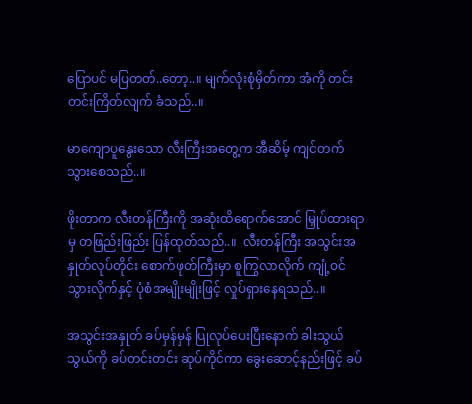ပြောပင် မပြတတ်..တော့..။ မျက်လုံးစုံမှိတ်ကာ အံကို တင်းတင်းကြိတ်လျက် ခံသည်..။

မာကျောပူနွေးသော လီးကြီးအတွေ့က အီဆိမ့် ကျင်တက်သွားစေသည်..။

ဖိုးတာက လီးတန်ကြီးကို အဆုံးထိရောက်အောင် မြှုပ်ထားရာမှ တဖြည်းဖြည်း ပြန်ထုတ်သည်..။  လီးတန်ကြီး အသွင်းအနှုတ်လုပ်တိုင်း စောက်ဖုတ်ကြီးမှာ စူကြွလာလိုက် ကျုံ့ဝင်သွားလိုက်နှင့် ပုံစံအမျိုးမျိုးဖြင့် လှုပ်ရှားနေရသည်..။

အသွင်းအနှုတ် ခပ်မှန်မှန် ပြုလုပ်ပေးပြီးနောက် ခါးသွယ်သွယ်ကို ခပ်တင်းတင်း ဆုပ်ကိုင်ကာ ခွေးဆောင့်နည်းဖြင့် ခပ်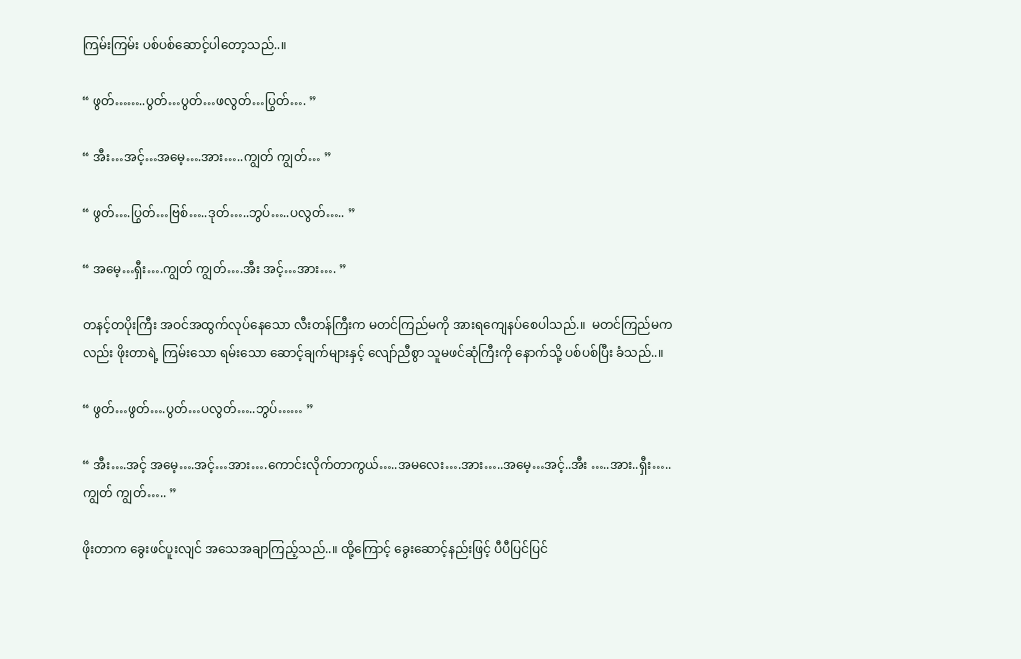ကြမ်းကြမ်း ပစ်ပစ်ဆောင့်ပါတော့သည်..။

“ ဖွတ်……..ပွတ်…ပွတ်…ဖလွတ်…ပြွတ်…. ”

“ အီး…အင့်…အမေ့….အား…..ကျွတ် ကျွတ်… ”

“ ဖွတ်….ပြွတ်…ဗြစ်…..ဒုတ်…..ဘွပ်…..ပလွတ်….. ”

“ အမေ့…ရှီး….ကျွတ် ကျွတ်….အီး အင့်…အား…. ”

တနင့်တပိုးကြီး အဝင်အထွက်လုပ်နေသော လီးတန်ကြီးက မတင်ကြည်မကို အားရကျေနပ်စေပါသည်.။  မတင်ကြည်မကလည်း ဖိုးတာရဲ့ ကြမ်းသော ရမ်းသော ဆောင့်ချက်များနှင့် လျော်ညီစွာ သူမဖင်ဆုံကြီးကို နောက်သို့ ပစ်ပစ်ပြီး ခံသည်..။

“ ဖွတ်…ဖွတ်….ပွတ်…ပလွတ်…..ဘွပ်…… ”

“ အီး….အင့် အမေ့….အင့်…အား….ကောင်းလိုက်တာကွယ်…..အမလေး….အား…..အမေ့…အင့်..အီး …..အား..ရှီး…..ကျွတ် ကျွတ်….. ”

ဖိုးတာက ခွေးဖင်ပူးလျင် အသေအချာကြည့်သည်..။ ထို့ကြောင့် ခွေးဆောင့်နည်းဖြင့် ပီပီပြင်ပြင်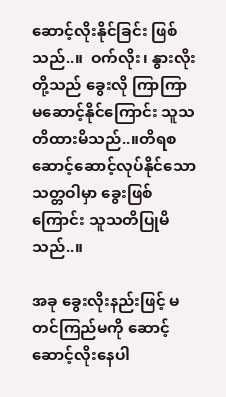ဆောင့်လိုးနိုင်ခြင်း ဖြစ်သည်..။  ဝက်လိုး၊ နွားလိုးတို့သည် ခွေးလို ကြာကြာမဆောင့်နိုင်ကြောင်း သူသတိထားမိသည်..။တိရစ ဆောင့်ဆောင့်လုပ်နိုင်သော သတ္တဝါမှာ ခွေးဖြစ်ကြောင်း သူသတိပြုမိသည်..။

အခု ခွေးလိုးနည်းဖြင့် မတင်ကြည်မကို ဆောင့်ဆောင့်လိုးနေပါ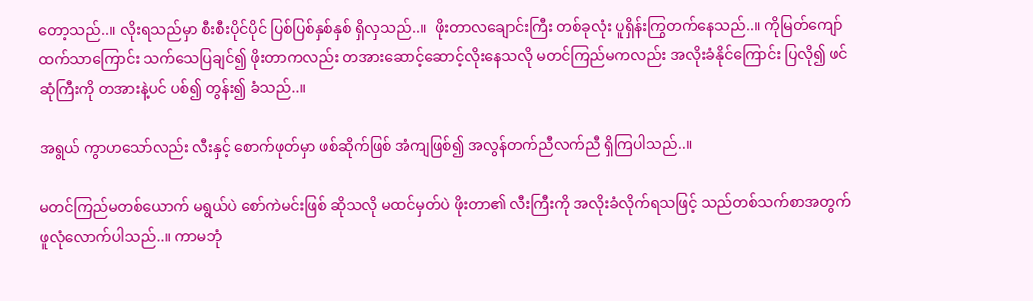တော့သည်..။ လိုးရသည်မှာ စီးစီးပိုင်ပိုင် ပြစ်ပြစ်နှစ်နှစ် ရှိလှသည်..။  ဖိုးတာလချောင်းကြီး တစ်ခုလုံး ပူရှိန်းကြွတက်နေသည်..။ ကိုမြတ်ကျော်ထက်သာကြောင်း သက်သေပြချင်၍ ဖိုးတာကလည်း တအားဆောင့်ဆောင့်လိုးနေသလို မတင်ကြည်မကလည်း အလိုးခံနိုင်ကြောင်း ပြလို၍ ဖင်ဆုံကြီးကို တအားနဲ့ပင် ပစ်၍ တွန်း၍ ခံသည်..။

အရွယ် ကွာဟသော်လည်း လီးနှင့် စောက်ဖုတ်မှာ ဖစ်ဆိုက်ဖြစ် အံကျဖြစ်၍ အလွန်တက်ညီလက်ညီ ရှိကြပါသည်..။

မတင်ကြည်မတစ်ယောက် မရွယ်ပဲ စော်ကဲမင်းဖြစ် ဆိုသလို မထင်မှတ်ပဲ ဖိုးတာ၏ လီးကြီးကို အလိုးခံလိုက်ရသဖြင့် သည်တစ်သက်စာအတွက် ဖူလုံလောက်ပါသည်..။ ကာမဘုံ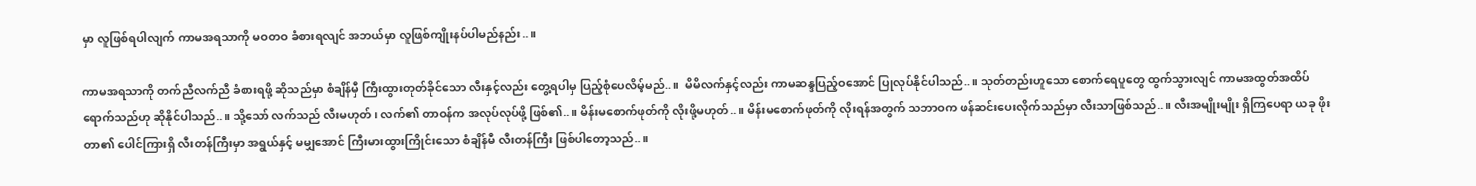မှာ လူဖြစ်ရပါလျက် ကာမအရသာကို မဝတဝ ခံစားရလျင် အဘယ်မှာ လူဖြစ်ကျိုးနပ်ပါမည်နည်း..။

ကာမအရသာကို တက်ညီလက်ညီ ခံစားရဖို့ ဆိုသည်မှာ စံချိန်မှီ ကြီးထွားတုတ်ခိုင်သော လီးနှင့်လည်း တွေ့ရပါမှ ပြည့်စုံပေလိမ့်မည်..။  မိမိလက်နှင့်လည်း ကာမဆန္ဒပြည့်ဝအောင် ပြုလုပ်နိုင်ပါသည်..။ သုတ်တည်းဟူသော စောက်ရေပူတွေ ထွက်သွားလျင် ကာမအထွတ်အထိပ်ရောက်သည်ဟု ဆိုနိုင်ပါသည်..။ သို့သော် လက်သည် လီးမဟုတ် ၊ လက်၏ တာဝန်က အလုပ်လုပ်ဖို့ ဖြစ်၏..။ မိန်းမစောက်ဖုတ်ကို လိုးဖို့မဟုတ်..။ မိန်းမစောက်ဖုတ်ကို လိုးရန်အတွက် သဘာဝက ဖန်ဆင်းပေးလိုက်သည်မှာ လီးသာဖြစ်သည်..။ လီးအမျိုးမျိုး ရှိကြပေရာ ယခု ဖိုးတာ၏ ပေါင်ကြားရှိ လီးတန်ကြီးမှာ အရွယ်နှင့် မမျှအောင် ကြီးမားထွားကြိုင်းသော စံချိန်မီ လီးတန်ကြီး ဖြစ်ပါတော့သည်..။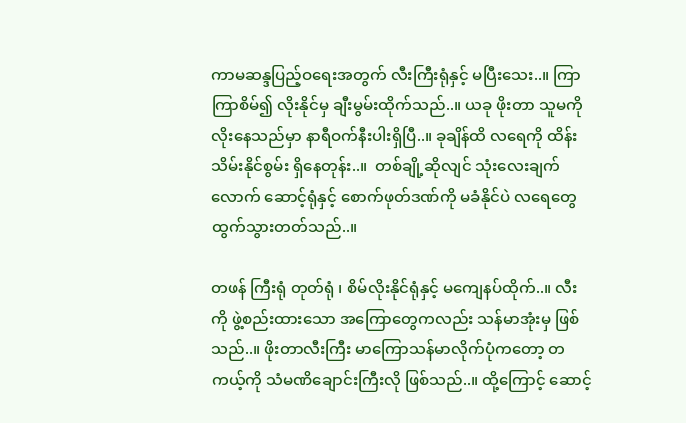ကာမဆန္ဒပြည့်ဝရေးအတွက် လီးကြီးရုံနှင့် မပြီးသေး..။ ကြာကြာစိမ်၍ လိုးနိုင်မှ ချီးမွမ်းထိုက်သည်..။ ယခု ဖိုးတာ သူမကိုလိုးနေသည်မှာ နာရီဝက်နီးပါးရှိပြီ..။ ခုချိန်ထိ လရေကို ထိန်းသိမ်းနိုင်စွမ်း ရှိနေတုန်း..။  တစ်ချို့ဆိုလျင် သုံးလေးချက်လောက် ဆောင့်ရုံနှင့် စောက်ဖုတ်ဒဏ်ကို မခံနိုင်ပဲ လရေတွေ ထွက်သွားတတ်သည်..။

တဖန် ကြီးရုံ တုတ်ရုံ ၊ စိမ်လိုးနိုင်ရုံနှင့် မကျေနပ်ထိုက်..။ လီးကို ဖွဲ့စည်းထားသော အကြောတွေကလည်း သန်မာအုံးမှ ဖြစ်သည်..။ ဖိုးတာလီးကြီး မာကြောသန်မာလိုက်ပုံကတော့ တကယ့်ကို သံမဏိချောင်းကြီးလို ဖြစ်သည်..။ ထို့ကြောင့် ဆောင့်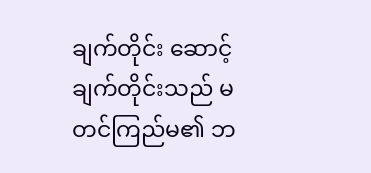ချက်တိုင်း ဆောင့်ချက်တိုင်းသည် မတင်ကြည်မ၏ ဘ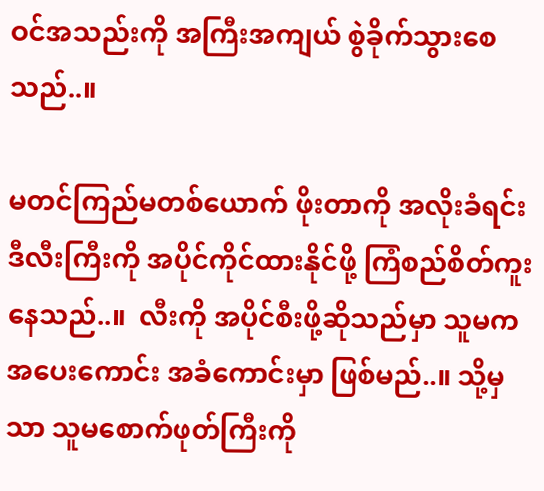ဝင်အသည်းကို အကြီးအကျယ် စွဲခိုက်သွားစေသည်..။

မတင်ကြည်မတစ်ယောက် ဖိုးတာကို အလိုးခံရင်း ဒီလီးကြီးကို အပိုင်ကိုင်ထားနိုင်ဖို့ ကြံစည်စိတ်ကူးနေသည်..။  လီးကို အပိုင်စီးဖို့ဆိုသည်မှာ သူမက အပေးကောင်း အခံကောင်းမှာ ဖြစ်မည်..။ သို့မှသာ သူမစောက်ဖုတ်ကြီးကို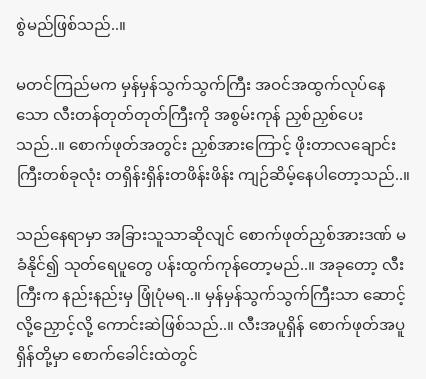စွဲမည်ဖြစ်သည်..။

မတင်ကြည်မက မှန်မှန်သွက်သွက်ကြီး အဝင်အထွက်လုပ်နေသော လီးတန်တုတ်တုတ်ကြီးကို အစွမ်းကုန် ညှစ်ညှစ်ပေးသည်..။ စောက်ဖုတ်အတွင်း ညှစ်အားကြောင့် ဖိုးတာလချောင်းကြီးတစ်ခုလုံး တရှိန်းရှိန်းတဖိန်းဖိန်း ကျဉ်ဆိမ့်နေပါတော့သည်..။

သည်နေရာမှာ အခြားသူသာဆိုလျင် စောက်ဖုတ်ညှစ်အားဒဏ် မခံနိုင်၍ သုတ်ရေပူတွေ ပန်းထွက်ကုန်တော့မည်..။ အခုတော့ လီးကြီးက နည်းနည်းမှ ဖြုံပုံမရ..။ မှန်မှန်သွက်သွက်ကြီးသာ ဆောင့်လို့ညှောင့်လို့ ကောင်းဆဲဖြစ်သည်..။ လီးအပူရှိန် စောက်ဖုတ်အပူရှိန်တို့မှာ စောက်ခေါင်းထဲတွင်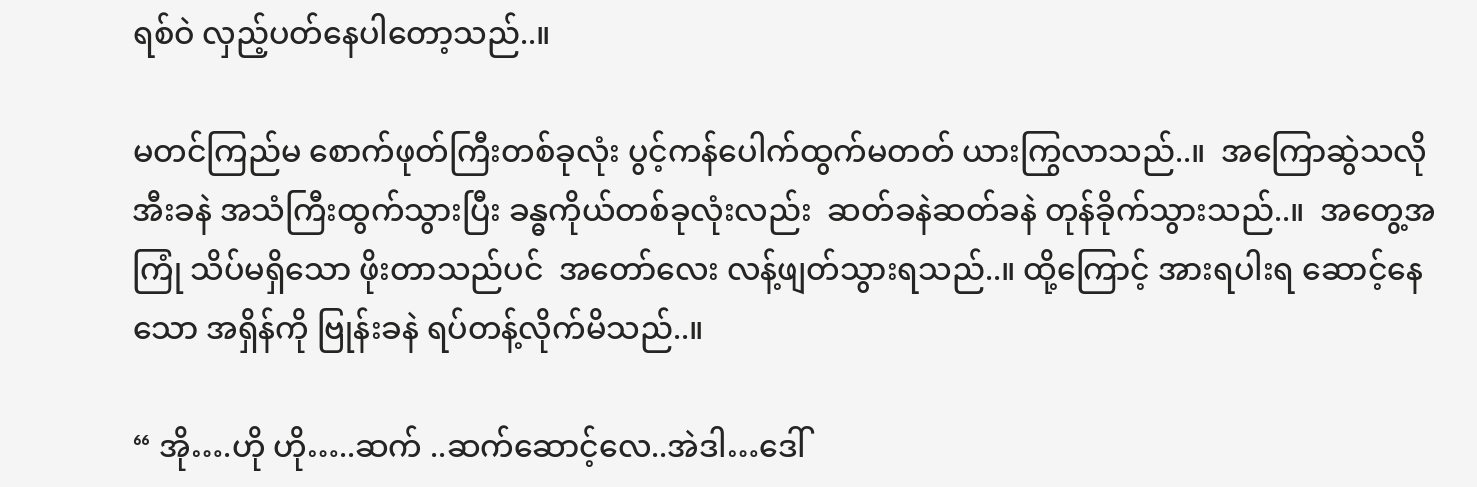ရစ်ဝဲ လှည့်ပတ်နေပါတော့သည်..။

မတင်ကြည်မ စောက်ဖုတ်ကြီးတစ်ခုလုံး ပွင့်ကန်ပေါက်ထွက်မတတ် ယားကြွလာသည်..။  အကြောဆွဲသလို အီးခနဲ အသံကြီးထွက်သွားပြီး ခန္ဓကိုယ်တစ်ခုလုံးလည်း  ဆတ်ခနဲဆတ်ခနဲ တုန်ခိုက်သွားသည်..။  အတွေ့အကြုံ သိပ်မရှိသော ဖိုးတာသည်ပင်  အတော်လေး လန့်ဖျတ်သွားရသည်..။ ထို့ကြောင့် အားရပါးရ ဆောင့်နေသော အရှိန်ကို ဗြုန်းခနဲ ရပ်တန့်လိုက်မိသည်..။

“ အို….ဟို ဟို…..ဆက် ..ဆက်ဆောင့်လေ..အဲဒါ…ဒေါ်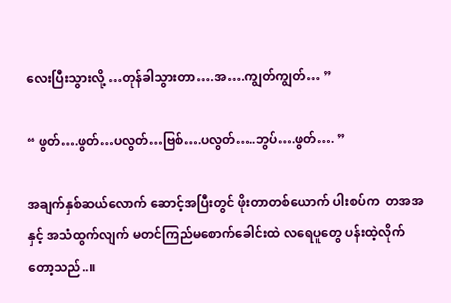လေးပြီးသွားလို့ …တုန်ခါသွားတာ….အ….ကျွတ်ကျွတ်… ”

“ ဖွတ်….ဖွတ်…ပလွတ်…ဗြစ်….ပလွတ်…..ဘွပ်….ဖွတ်…. ”

အချက်နှစ်ဆယ်လောက် ဆောင့်အပြီးတွင် ဖိုးတာတစ်ယောက် ပါးစပ်က  တအအ နှင့် အသံထွက်လျက် မတင်ကြည်မစောက်ခေါင်းထဲ လရေပူတွေ ပန်းထဲ့လိုက်တော့သည်..။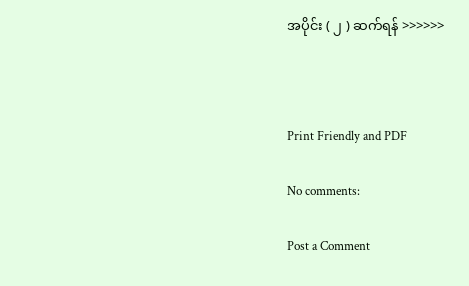အပိုင်း ( ၂ ) ဆက်ရန် >>>>>>



Print Friendly and PDF

No comments:

Post a Comment